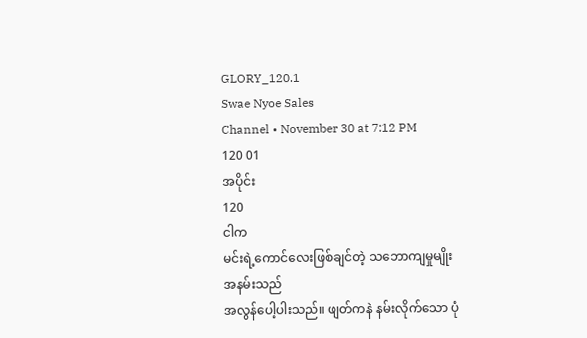GLORY_120.1
Swae Nyoe Sales
Channel • November 30 at 7:12 PM
120 01
အပိုင်း
120
ငါက
မင်းရဲ့ကောင်လေးဖြစ်ချင်တဲ့ သဘောကျမှုမျိုး
အနမ်းသည်
အလွန်ပေါ့ပါးသည်။ ဖျတ်ကနဲ နမ်းလိုက်သော ပုံ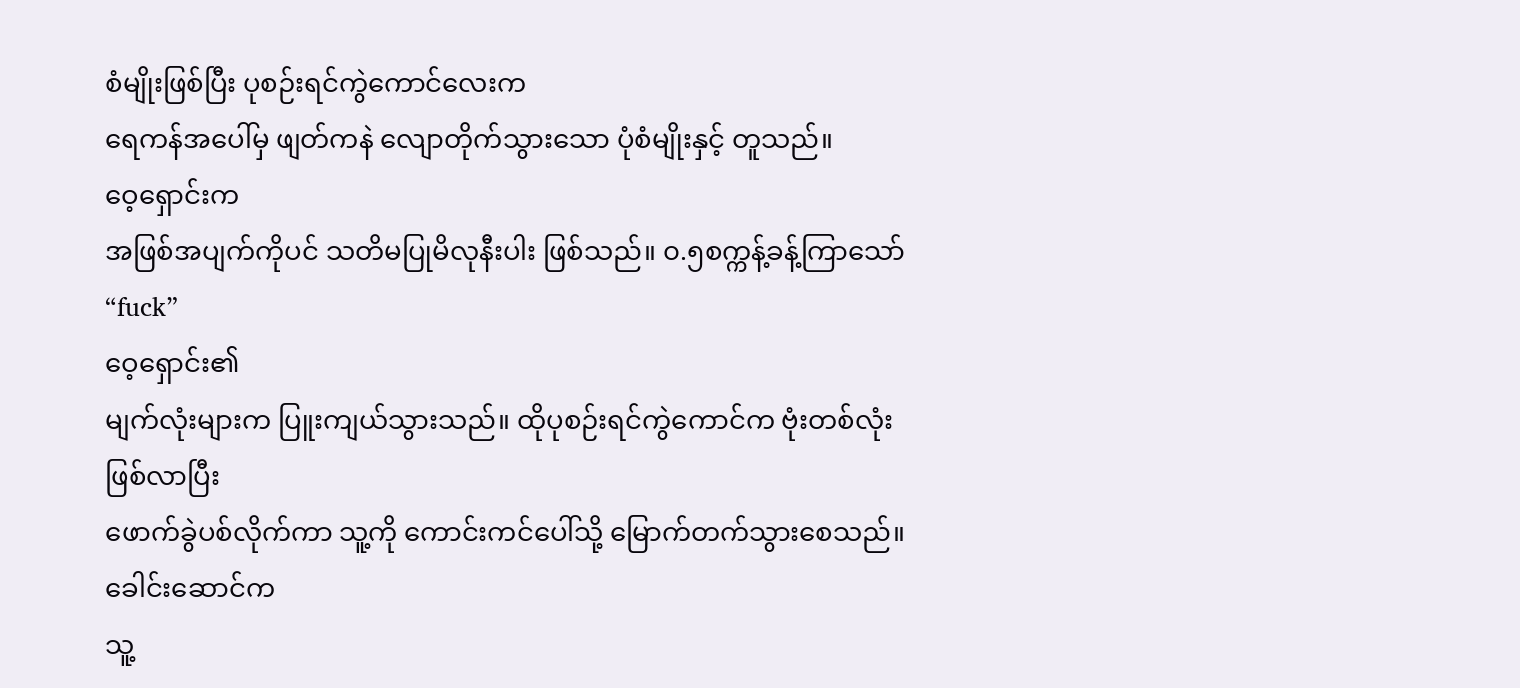စံမျိုးဖြစ်ပြီး ပုစဉ်းရင်ကွဲကောင်လေးက
ရေကန်အပေါ်မှ ဖျတ်ကနဲ လျောတိုက်သွားသော ပုံစံမျိုးနှင့် တူသည်။
ဝေ့ရှောင်းက
အဖြစ်အပျက်ကိုပင် သတိမပြုမိလုနီးပါး ဖြစ်သည်။ ၀.၅စက္ကန့်ခန့်ကြာသော်
“fuck”
ဝေ့ရှောင်း၏
မျက်လုံးများက ပြူးကျယ်သွားသည်။ ထိုပုစဉ်းရင်ကွဲကောင်က ဗုံးတစ်လုံးဖြစ်လာပြီး
ဖောက်ခွဲပစ်လိုက်ကာ သူ့ကို ကောင်းကင်ပေါ်သို့ မြောက်တက်သွားစေသည်။ ခေါင်းဆောင်က
သူ့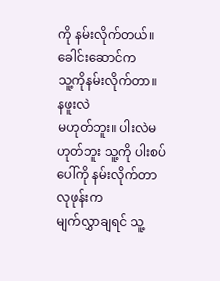ကို နမ်းလိုက်တယ်။
ခေါင်းဆောင်က
သူ့ကိုနမ်းလိုက်တာ။
နဖူးလဲ
မဟုတ်ဘူး။ ပါးလဲမဟုတ်ဘူး သူ့ကို ပါးစပ်ပေါ်ကို နမ်းလိုက်တာ
လုဖုန်းက
မျက်လွှာချရင် သူ့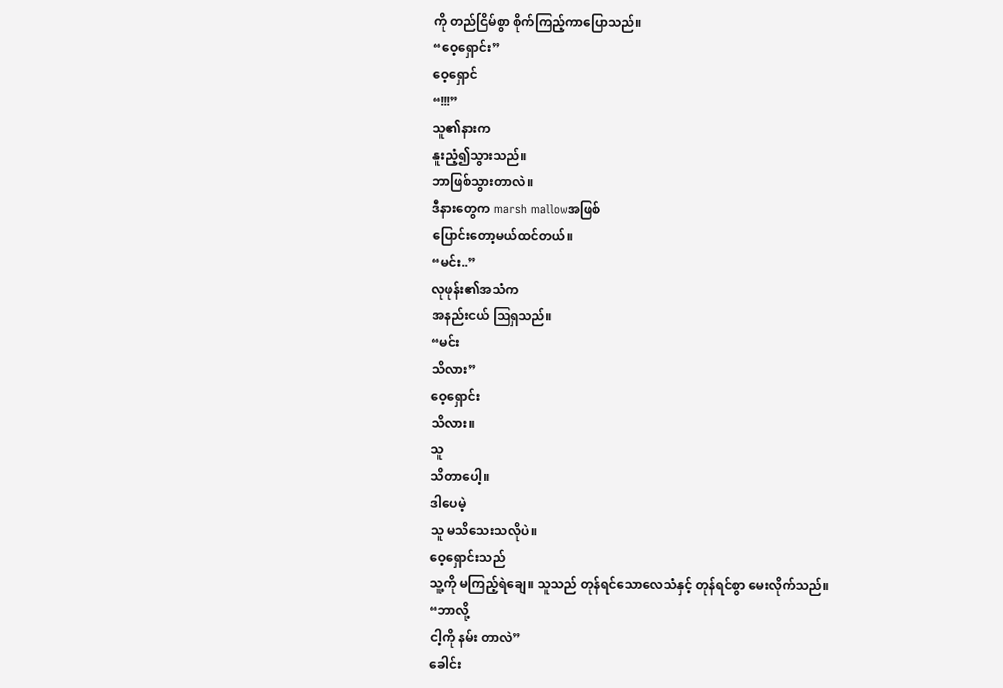ကို တည်ငြိမ်စွာ စိုက်ကြည့်ကာပြောသည်။
“ဝေ့ရှောင်း”
ဝေ့ရှောင်
“!!!”
သူ၏နားက
နူးညံ့၍သွားသည်။
ဘာဖြစ်သွားတာလဲ။
ဒီနားတွေက marsh mallowအဖြစ်
ပြောင်းတော့မယ်ထင်တယ်။
“မင်း..”
လုဖုန်း၏အသံက
အနည်းငယ် ဩရှသည်။
“မင်း
သိလား”
ဝေ့ရှောင်း
သိလား။
သူ
သိတာပေါ့။
ဒါပေမဲ့
သူ မသိသေးသလိုပဲ။
ဝေ့ရှောင်းသည်
သူ့ကို မကြည့်ရဲချေ။ သူသည် တုန်ရင်သောလေသံနှင့် တုန်ရင်စွာ မေးလိုက်သည်။
“ဘာလို့
ငါ့ကို နမ်း တာလဲ”
ခေါင်း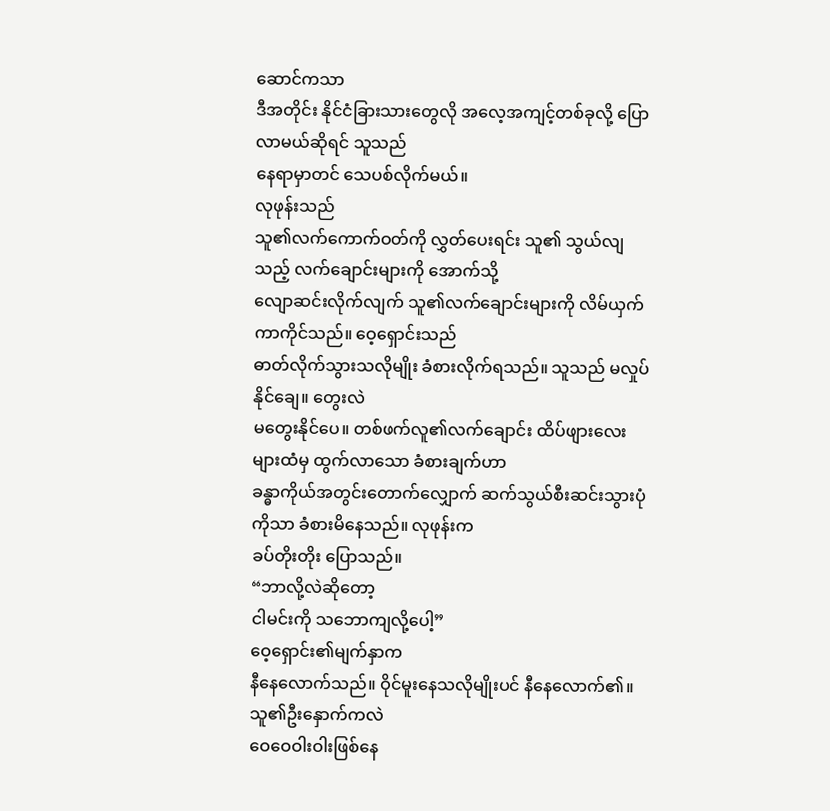ဆောင်ကသာ
ဒီအတိုင်း နိုင်ငံခြားသားတွေလို အလေ့အကျင့်တစ်ခုလို့ ပြောလာမယ်ဆိုရင် သူသည်
နေရာမှာတင် သေပစ်လိုက်မယ်။
လုဖုန်းသည်
သူ၏လက်ကောက်ဝတ်ကို လွှတ်ပေးရင်း သူ၏ သွယ်လျသည့် လက်ချောင်းများကို အောက်သို့
လျောဆင်းလိုက်လျက် သူ၏လက်ချောင်းများကို လိမ်ယှက်ကာကိုင်သည်။ ဝေ့ရှောင်းသည်
ဓာတ်လိုက်သွားသလိုမျိုး ခံစားလိုက်ရသည်။ သူသည် မလှုပ်နိုင်ချေ။ တွေးလဲ
မတွေးနိုင်ပေ။ တစ်ဖက်လူ၏လက်ချောင်း ထိပ်ဖျားလေးများထံမှ ထွက်လာသော ခံစားချက်ဟာ
ခန္ဓာကိုယ်အတွင်းတောက်လျှောက် ဆက်သွယ်စီးဆင်းသွားပုံကိုသာ ခံစားမိနေသည်။ လုဖုန်းက
ခပ်တိုးတိုး ပြောသည်။
“ဘာလို့လဲဆိုတော့
ငါမင်းကို သဘောကျလို့ပေါ့”
ဝေ့ရှောင်း၏မျက်နှာက
နီနေလောက်သည်။ ဝိုင်မူးနေသလိုမျိုးပင် နီနေလောက်၏။ သူ၏ဦးနှောက်ကလဲ
ဝေဝေဝါးဝါးဖြစ်နေ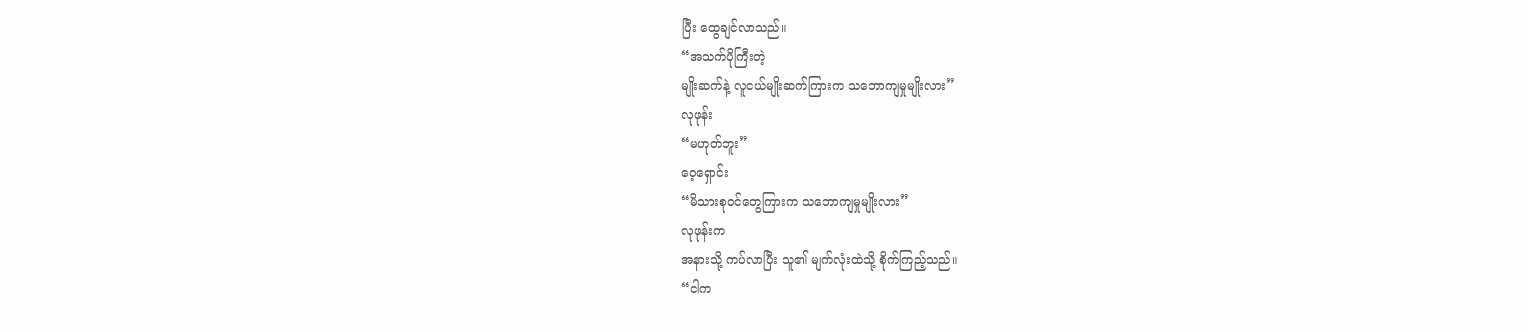ပြီး ထွေချင်လာသည်။
“အသက်ပိုကြီးတဲ့
မျိုးဆက်နဲ့ လူငယ်မျိုးဆက်ကြားက သဘောကျမှုမျိုးလား”
လုဖုန်း
“မဟုတ်ဘူး”
ဝေ့ရှောင်း
“မိသားစုဝင်တွေကြားက သဘောကျမှုမျိုးလား”
လုဖုန်းက
အနားသို့ ကပ်လာပြီး သူ၏ မျက်လုံးထဲသို့ စိုက်ကြည့်သည်။
“ငါက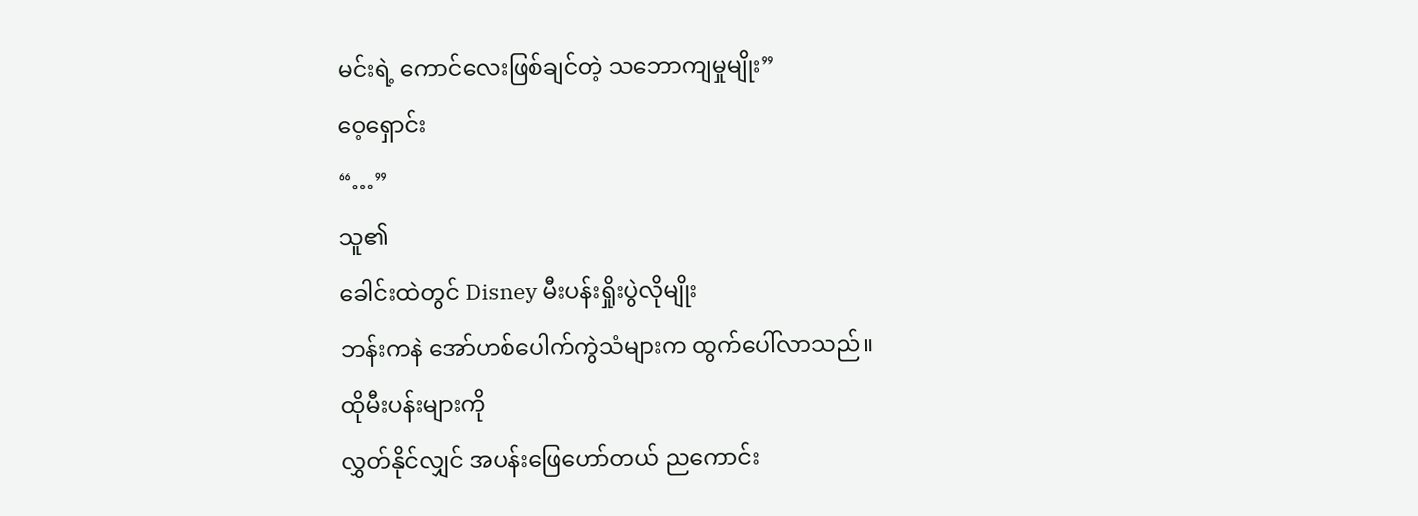မင်းရဲ့ ကောင်လေးဖြစ်ချင်တဲ့ သဘောကျမှုမျိုး”
ဝေ့ရှောင်း
“…”
သူ၏
ခေါင်းထဲတွင် Disney မီးပန်းရှိုးပွဲလိုမျိုး
ဘန်းကနဲ အော်ဟစ်ပေါက်ကွဲသံများက ထွက်ပေါ်လာသည်။
ထိုမီးပန်းများကို
လွှတ်နိုင်လျှင် အပန်းဖြေဟော်တယ် ညကောင်း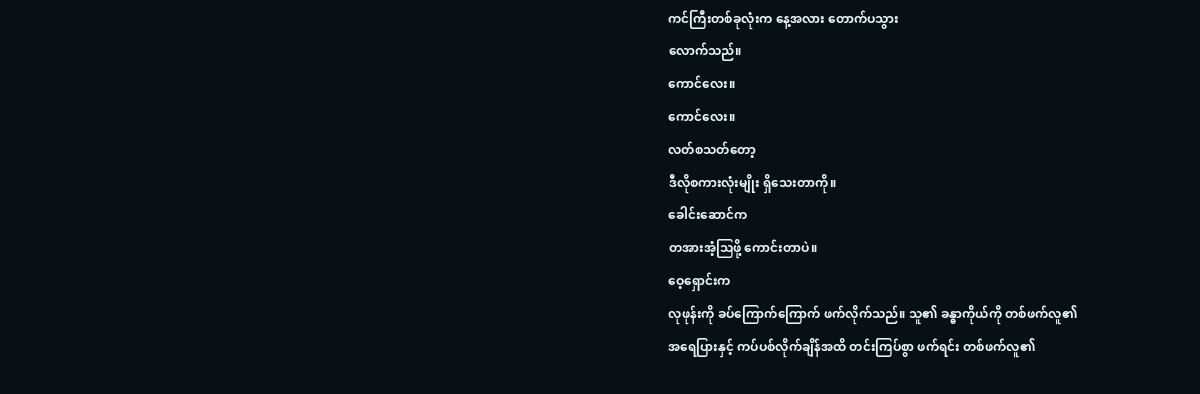ကင်ကြီးတစ်ခုလုံးက နေ့အလား တောက်ပသွား
လောက်သည်။
ကောင်လေး။
ကောင်လေး။
လတ်စသတ်တော့
ဒီလိုစကားလုံးမျိုး ရှိသေးတာကို။
ခေါင်းဆောင်က
တအားအံ့ဩဖို့ ကောင်းတာပဲ။
ဝေ့ရှောင်းက
လုဖုန်းကို ခပ်ကြောက်ကြောက် ဖက်လိုက်သည်။ သူ၏ ခန္ဓာကိုယ်ကို တစ်ဖက်လူ၏
အရေပြားနှင့် ကပ်ပစ်လိုက်ချိန်အထိ တင်းကြပ်စွာ ဖက်ရင်း တစ်ဖက်လူ၏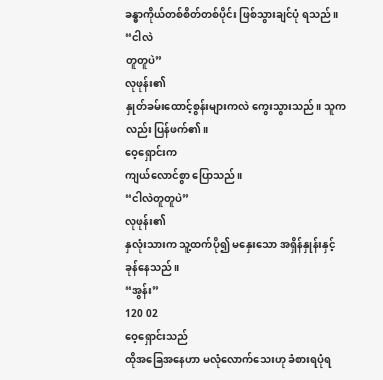ခန္ဓာကိုယ်တစ်စိတ်တစ်ပိုင်း ဖြစ်သွားချင်ပုံ ရသည်။
“ငါလဲ
တူတူပဲ”
လုဖုန်း၏
နှုတ်ခမ်းထောင့်စွန်းများကလဲ ကွေးသွားသည်။ သူကလည်း ပြန်ဖက်၏။
ဝေ့ရှောင်းက
ကျယ်လောင်စွာ ပြောသည်။
“ငါလဲတူတူပဲ”
လုဖုန်း၏
နှလုံးသားက သူ့ထက်ပို၍ မနှေးသော အရှိန်နှုန်းနှင့် ခုန်နေသည်။
“အွန်း”
120 02
ဝေ့ရှောင်းသည်
ထိုအခြေအနေဟာ မလုံလောက်သေးဟု ခံစားရပုံရ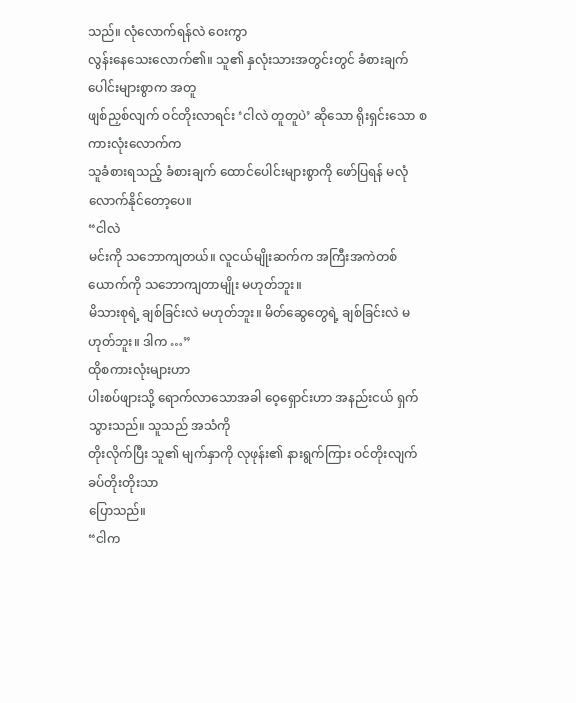သည်။ လုံလောက်ရန်လဲ ဝေးကွာ
လွန်းနေသေးလောက်၏။ သူ၏ နှလုံးသားအတွင်းတွင် ခံစားချက်ပေါင်းများစွာက အတူ
ဖျစ်ညှစ်လျက် ဝင်တိုးလာရင်း ‘ငါလဲ တူတူပဲ’ ဆိုသော ရိုးရှင်းသော စကားလုံးလောက်က
သူခံစားရသည့် ခံစားချက် ထောင်ပေါင်းများစွာကို ဖော်ပြရန် မလုံလောက်နိုင်တော့ပေ။
“ငါလဲ
မင်းကို သဘောကျတယ်။ လူငယ်မျိုးဆက်က အကြီးအကဲတစ်ယောက်ကို သဘောကျတာမျိုး မဟုတ်ဘူး။
မိသားစုရဲ့ ချစ်ခြင်းလဲ မဟုတ်ဘူး။ မိတ်ဆွေတွေရဲ့ ချစ်ခြင်းလဲ မဟုတ်ဘူး။ ဒါက …”
ထိုစကားလုံးများဟာ
ပါးစပ်ဖျားသို့ ရောက်လာသောအခါ ဝေ့ရှောင်းဟာ အနည်းငယ် ရှက်သွားသည်။ သူသည် အသံကို
တိုးလိုက်ပြီး သူ၏ မျက်နှာကို လုဖုန်း၏ နားရွက်ကြား ဝင်တိုးလျက် ခပ်တိုးတိုးသာ
ပြောသည်။
“ငါက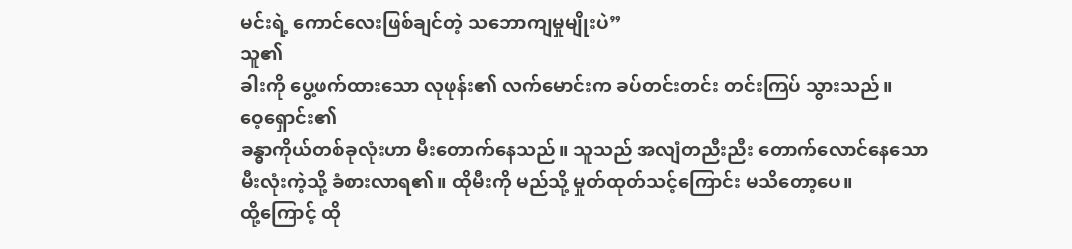မင်းရဲ့ ကောင်လေးဖြစ်ချင်တဲ့ သဘောကျမှုမျိုးပဲ”
သူ၏
ခါးကို ပွေ့ဖက်ထားသော လုဖုန်း၏ လက်မောင်းက ခပ်တင်းတင်း တင်းကြပ် သွားသည်။
ဝေ့ရှောင်း၏
ခန္ဓာကိုယ်တစ်ခုလုံးဟာ မီးတောက်နေသည်။ သူသည် အလျံတညီးညီး တောက်လောင်နေသော
မီးလုံးကဲ့သို့ ခံစားလာရ၏။ ထိုမီးကို မည်သို့ မှုတ်ထုတ်သင့်ကြောင်း မသိတော့ပေ။
ထို့ကြောင့် ထို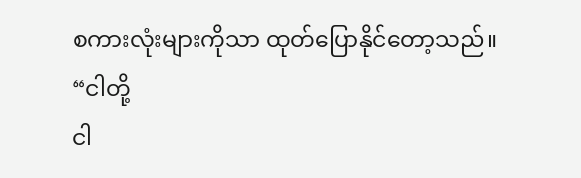စကားလုံးများကိုသာ ထုတ်ပြောနိုင်တော့သည်။
“ငါတို့
ငါ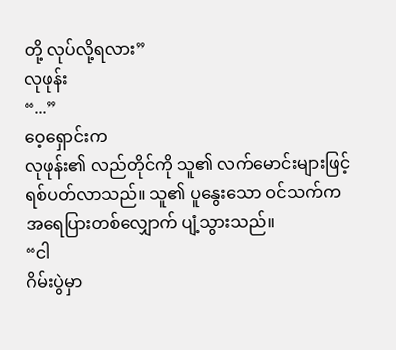တို့ လုပ်လို့ရလား”
လုဖုန်း
“...”
ဝေ့ရှောင်းက
လုဖုန်း၏ လည်တိုင်ကို သူ၏ လက်မောင်းများဖြင့် ရစ်ပတ်လာသည်။ သူ၏ ပူနွေးသော ဝင်သက်က
အရေပြားတစ်လျှောက် ပျံ့သွားသည်။
“ငါ
ဂိမ်းပွဲမှာ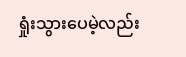ရှုံးသွားပေမဲ့လည်း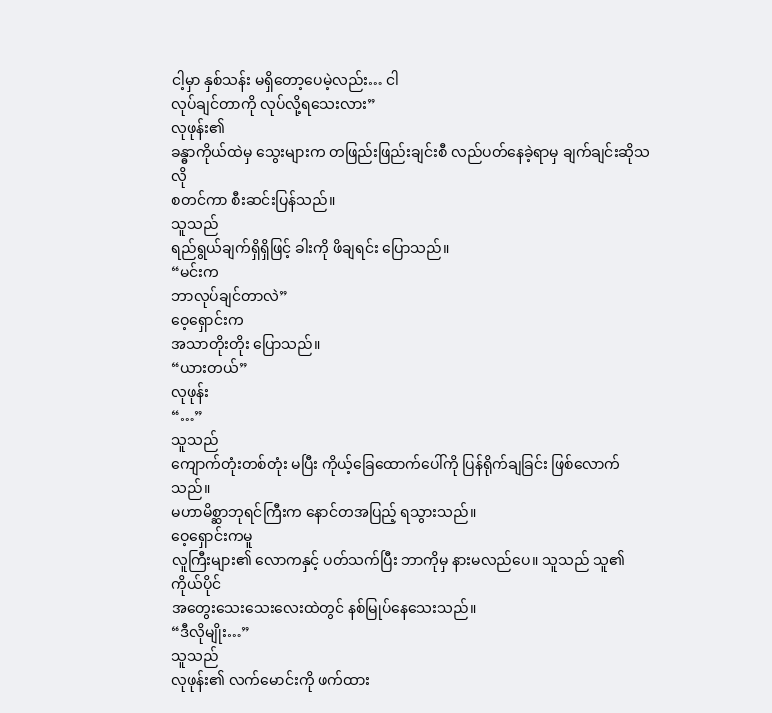ငါ့မှာ နှစ်သန်း မရှိတော့ပေမဲ့လည်း… ငါ
လုပ်ချင်တာကို လုပ်လို့ရသေးလား”
လုဖုန်း၏
ခန္ဓာကိုယ်ထဲမှ သွေးများက တဖြည်းဖြည်းချင်းစီ လည်ပတ်နေခဲ့ရာမှ ချက်ချင်းဆိုသလို
စတင်ကာ စီးဆင်းပြန်သည်။
သူသည်
ရည်ရွယ်ချက်ရှိရှိဖြင့် ခါးကို ဖိချရင်း ပြောသည်။
“မင်းက
ဘာလုပ်ချင်တာလဲ”
ဝေ့ရှောင်းက
အသာတိုးတိုး ပြောသည်။
“ယားတယ်”
လုဖုန်း
“…”
သူသည်
ကျောက်တုံးတစ်တုံး မပြီး ကိုယ့်ခြေထောက်ပေါ်ကို ပြန်ရိုက်ချခြင်း ဖြစ်လောက်သည်။
မဟာမိစ္ဆာဘုရင်ကြီးက နောင်တအပြည့် ရသွားသည်။
ဝေ့ရှောင်းကမူ
လူကြီးများ၏ လောကနှင့် ပတ်သက်ပြီး ဘာကိုမှ နားမလည်ပေ။ သူသည် သူ၏ ကိုယ်ပိုင်
အတွေးသေးသေးလေးထဲတွင် နစ်မြုပ်နေသေးသည်။
“ဒီလိုမျိုး…”
သူသည်
လုဖုန်း၏ လက်မောင်းကို ဖက်ထား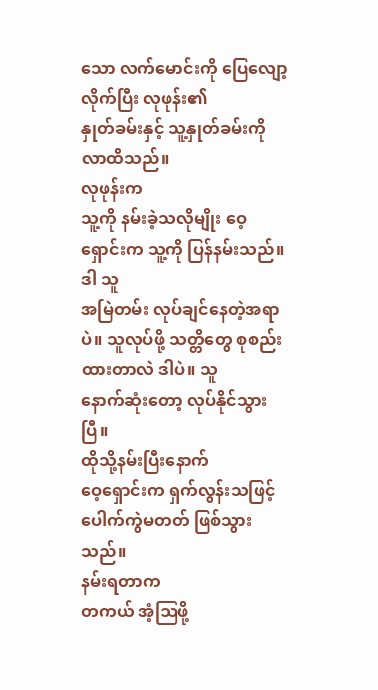သော လက်မောင်းကို ပြေလျော့လိုက်ပြီး လုဖုန်း၏
နှုတ်ခမ်းနှင့် သူ့နှုတ်ခမ်းကို လာထိသည်။
လုဖုန်းက
သူ့ကို နမ်းခဲ့သလိုမျိုး ဝေ့ရှောင်းက သူ့ကို ပြန်နမ်းသည်။
ဒါ သူ
အမြဲတမ်း လုပ်ချင်နေတဲ့အရာပဲ။ သူလုပ်ဖို့ သတ္တိတွေ စုစည်းထားတာလဲ ဒါပဲ။ သူ
နောက်ဆုံးတော့ လုပ်နိုင်သွားပြီ။
ထိုသို့နမ်းပြီးနောက်
ဝေ့ရှောင်းက ရှက်လွန်းသဖြင့် ပေါက်ကွဲမတတ် ဖြစ်သွားသည်။
နမ်းရတာက
တကယ် အံ့ဩဖို့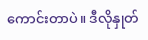ကောင်းတာပဲ။ ဒီလိုနှုတ်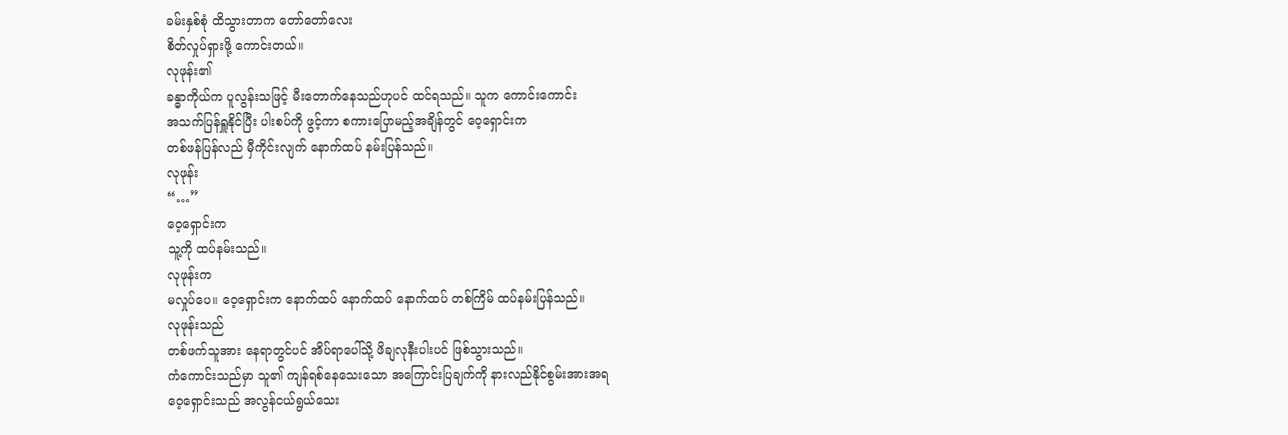ခမ်းနှစ်စုံ ထိသွားတာက တော်တော်လေး
စိတ်လှုပ်ရှားဖို့ ကောင်းတယ်။
လုဖုန်း၏
ခန္ဓာကိုယ်က ပူလွန်းသဖြင့် မီးတောက်နေသည်ဟုပင် ထင်ရသည်။ သူက ကောင်းကောင်း
အသက်ပြန်ရှူနိုင်ပြီး ပါးစပ်ကို ဖွင့်ကာ စကားပြောမည့်အချိန်တွင် ဝေ့ရှောင်းက
တစ်ဖန်ပြန်လည် မှီကိုင်းလျက် နောက်ထပ် နမ်းပြန်သည်။
လုဖုန်း
“…”
ဝေ့ရှောင်းက
သူ့ကို ထပ်နမ်းသည်။
လုဖုန်းက
မလှုပ်ပေ။ ဝေ့ရှောင်းက နောက်ထပ် နောက်ထပ် နောက်ထပ် တစ်ကြိမ် ထပ်နမ်းပြန်သည်။
လုဖုန်းသည်
တစ်ဖက်သူအား နေရာတွင်ပင် အိပ်ရာပေါ်သို့ ဖိချလုနီးပါးပင် ဖြစ်သွားသည်။
ကံကောင်းသည်မှာ သူ၏ ကျန်ရစ်နေသေးသော အကြောင်းပြချက်ကို နားလည်နိုင်စွမ်းအားအရ
ဝေ့ရှောင်းသည် အလွန်ငယ်ရွယ်သေး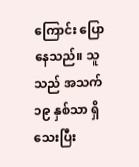ကြောင်း ပြောနေသည်။ သူသည် အသက် ၁၉ နှစ်သာ ရှိသေးပြီး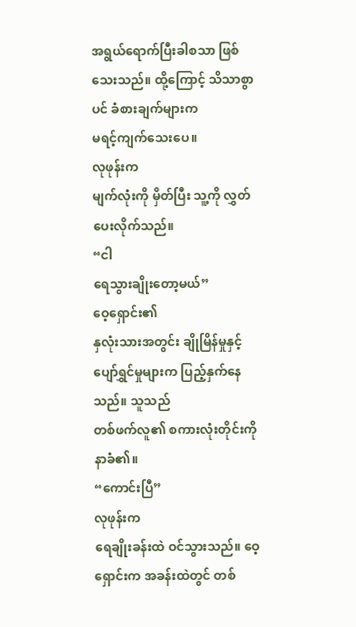အရွယ်ရောက်ပြီးခါစသာ ဖြစ်သေးသည်။ ထို့ကြောင့် သိသာစွာပင် ခံစားချက်များက
မရင့်ကျက်သေးပေ။
လုဖုန်းက
မျက်လုံးကို မှိတ်ပြီး သူ့ကို လွှတ်ပေးလိုက်သည်။
“ငါ
ရေသွားချိုးတော့မယ်”
ဝေ့ရှောင်း၏
နှလုံးသားအတွင်း ချိုမြိန်မှုနှင့် ပျော်ရွှင်မှုများက ပြည့်နှက်နေသည်။ သူသည်
တစ်ဖက်လူ၏ စကားလုံးတိုင်းကို နာခံ၏။
“ကောင်းပြီ”
လုဖုန်းက
ရေချိုးခန်းထဲ ဝင်သွားသည်။ ဝေ့ရှောင်းက အခန်းထဲတွင် တစ်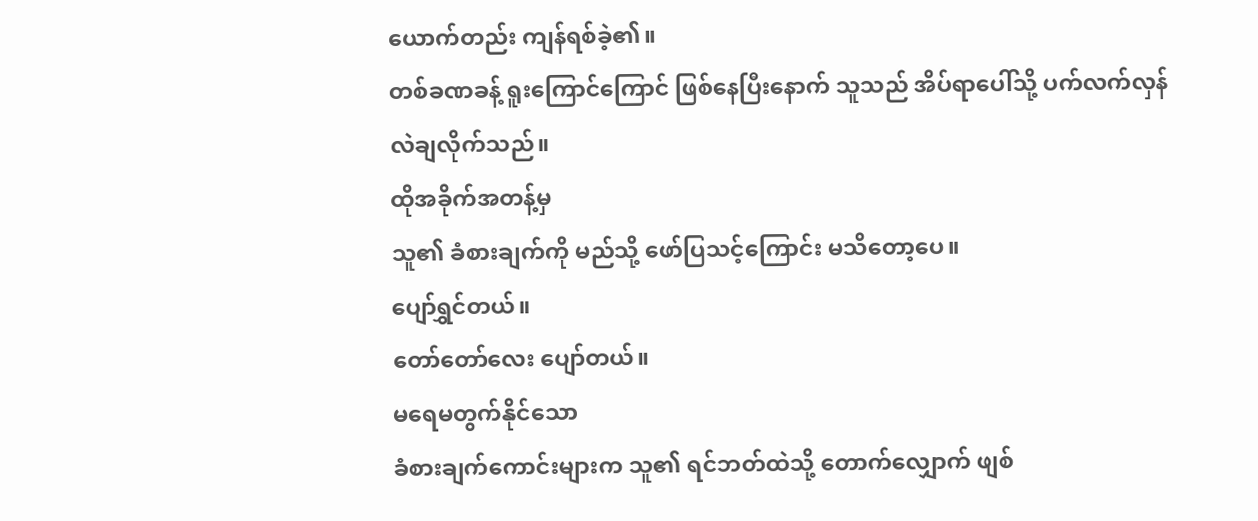ယောက်တည်း ကျန်ရစ်ခဲ့၏။
တစ်ခဏခန့် ရူးကြောင်ကြောင် ဖြစ်နေပြီးနောက် သူသည် အိပ်ရာပေါ်သို့ ပက်လက်လှန်
လဲချလိုက်သည်။
ထိုအခိုက်အတန့်မှ
သူ၏ ခံစားချက်ကို မည်သို့ ဖော်ပြသင့်ကြောင်း မသိတော့ပေ။
ပျော်ရွှင်တယ်။
တော်တော်လေး ပျော်တယ်။
မရေမတွက်နိုင်သော
ခံစားချက်ကောင်းများက သူ၏ ရင်ဘတ်ထဲသို့ တောက်လျှောက် ဖျစ်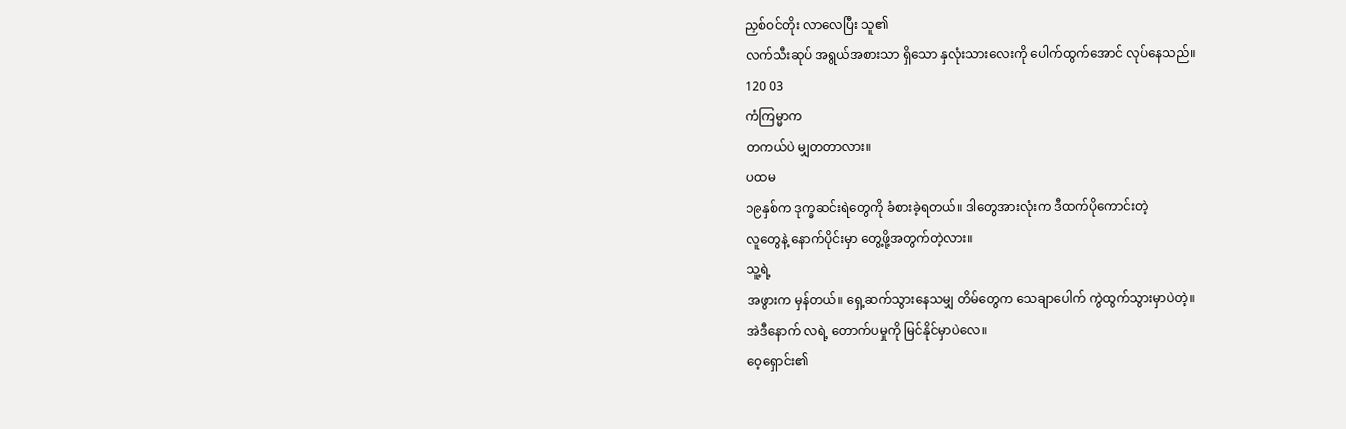ညှစ်ဝင်တိုး လာလေပြီး သူ၏
လက်သီးဆုပ် အရွယ်အစားသာ ရှိသော နှလုံးသားလေးကို ပေါက်ထွက်အောင် လုပ်နေသည်။
120 03
ကံကြမ္မာက
တကယ်ပဲ မျှတတာလား။
ပထမ
၁၉နှစ်က ဒုက္ခဆင်းရဲတွေကို ခံစားခဲ့ရတယ်။ ဒါတွေအားလုံးက ဒီထက်ပိုကောင်းတဲ့
လူတွေနဲ့ နောက်ပိုင်းမှာ တွေ့ဖို့အတွက်တဲ့လား။
သူ့ရဲ့
အဖွားက မှန်တယ်။ ရှေ့ဆက်သွားနေသမျှ တိမ်တွေက သေချာပေါက် ကွဲထွက်သွားမှာပဲတဲ့။
အဲဒီနောက် လရဲ့ တောက်ပမှုကို မြင်နိုင်မှာပဲလေ။
ဝေ့ရှောင်း၏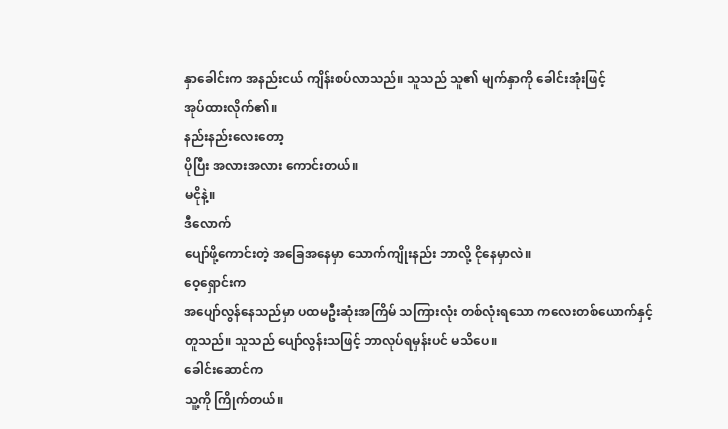နှာခေါင်းက အနည်းငယ် ကျိန်းစပ်လာသည်။ သူသည် သူ၏ မျက်နှာကို ခေါင်းအုံးဖြင့်
အုပ်ထားလိုက်၏။
နည်းနည်းလေးတော့
ပိုပြီး အလားအလား ကောင်းတယ်။
မငိုနဲ့။
ဒီလောက်
ပျော်ဖို့ကောင်းတဲ့ အခြေအနေမှာ သောက်ကျိုးနည်း ဘာလို့ ငိုနေမှာလဲ။
ဝေ့ရှောင်းက
အပျော်လွန်နေသည်မှာ ပထမဦးဆုံးအကြိမ် သကြားလုံး တစ်လုံးရသော ကလေးတစ်ယောက်နှင့်
တူသည်။ သူသည် ပျော်လွန်းသဖြင့် ဘာလုပ်ရမှန်းပင် မသိပေ။
ခေါင်းဆောင်က
သူ့ကို ကြိုက်တယ်။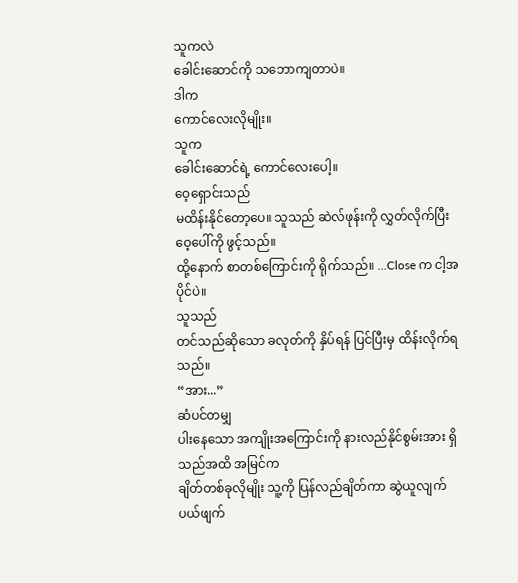သူကလဲ
ခေါင်းဆောင်ကို သဘောကျတာပဲ။
ဒါက
ကောင်လေးလိုမျိုး။
သူက
ခေါင်းဆောင်ရဲ့ ကောင်လေးပေါ့။
ဝေ့ရှောင်းသည်
မထိန်းနိုင်တော့ပေ။ သူသည် ဆဲလ်ဖုန်းကို လွှတ်လိုက်ပြီး ဝေ့ပေါ်ကို ဖွင့်သည်။
ထို့နောက် စာတစ်ကြောင်းကို ရိုက်သည်။ …Close က ငါ့အပိုင်ပဲ။
သူသည်
တင်သည်ဆိုသော ခလုတ်ကို နှိပ်ရန် ပြင်ပြီးမှ ထိန်းလိုက်ရသည်။
“အား...”
ဆံပင်တမျှ
ပါးနေသော အကျိုးအကြောင်းကို နားလည်နိုင်စွမ်းအား ရှိသည်အထိ အမြင်က
ချိတ်တစ်ခုလိုမျိုး သူ့ကို ပြန်လည်ချိတ်ကာ ဆွဲယူလျက် ပယ်ဖျက်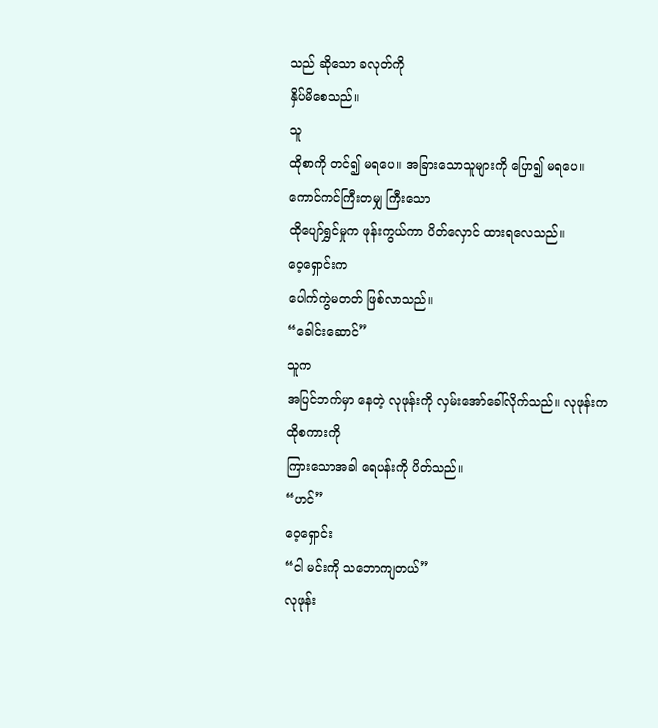သည် ဆိုသော ခလုတ်ကို
နှိပ်မိစေသည်။
သူ
ထိုစာကို တင်၍ မရပေ။ အခြားသောသူများကို ပြော၍ မရပေ။ ကောင်ကင်ကြီးတမျှ ကြီးသော
ထိုပျော်ရွှင်မှုက ဖုန်းကွယ်ကာ ပိတ်လှောင် ထားရလေသည်။
ဝေ့ရှောင်းက
ပေါက်ကွဲမတတ် ဖြစ်လာသည်။
“ခေါင်းဆောင်”
သူက
အပြင်ဘက်မှာ နေတဲ့ လုဖုန်းကို လှမ်းအော်ခေါ်လိုက်သည်။ လုဖုန်းက ထိုစကားကို
ကြားသောအခါ ရေပန်းကို ပိတ်သည်။
“ဟင်”
ဝေ့ရှောင်း
“ငါ မင်းကို သဘောကျတယ်”
လုဖုန်း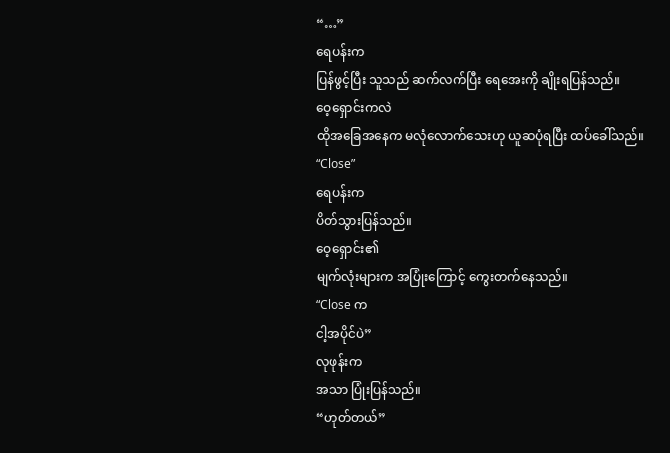“…”
ရေပန်းက
ပြန်ဖွင့်ပြီး သူသည် ဆက်လက်ပြီး ရေအေးကို ချိုးရပြန်သည်။
ဝေ့ရှောင်းကလဲ
ထိုအခြေအနေက မလုံလောက်သေးဟု ယူဆပုံရပြီး ထပ်ခေါ်သည်။
“Close”
ရေပန်းက
ပိတ်သွားပြန်သည်။
ဝေ့ရှောင်း၏
မျက်လုံးများက အပြုံးကြောင့် ကွေးတက်နေသည်။
“Close က
ငါ့အပိုင်ပဲ”
လုဖုန်းက
အသာ ပြုံးပြန်သည်။
“ဟုတ်တယ်”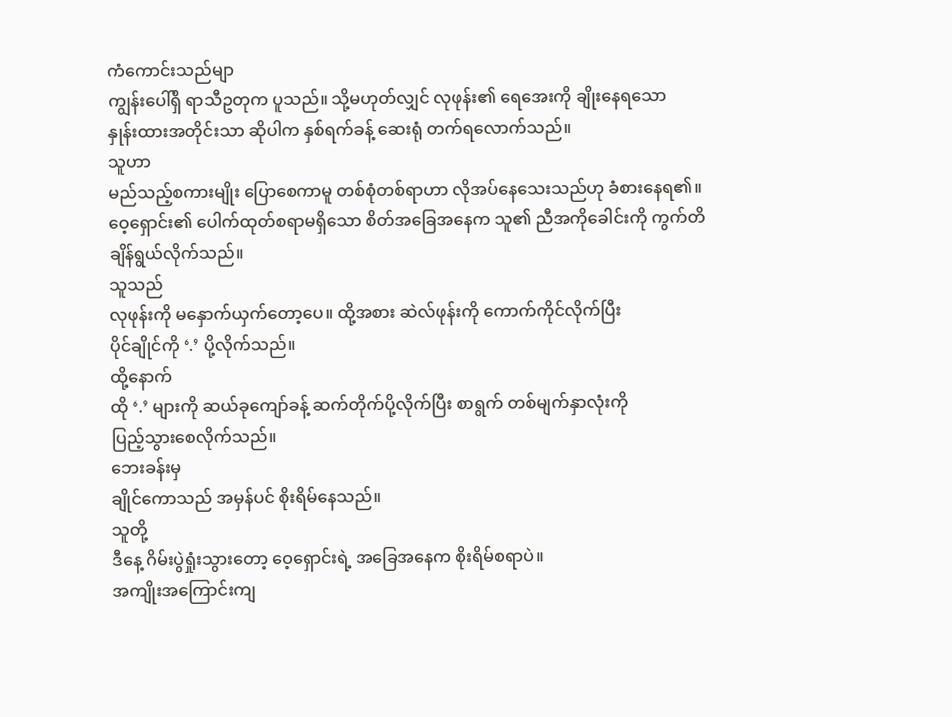ကံကောင်းသည်မျာ
ကျွန်းပေါ်ရှိ ရာသီဥတုက ပူသည်။ သို့မဟုတ်လျှင် လုဖုန်း၏ ရေအေးကို ချိုးနေရသော
နှုန်းထားအတိုင်းသာ ဆိုပါက နှစ်ရက်ခန့် ဆေးရုံ တက်ရလောက်သည်။
သူဟာ
မည်သည့်စကားမျိုး ပြောစေကာမူ တစ်စုံတစ်ရာဟာ လိုအပ်နေသေးသည်ဟု ခံစားနေရ၏။
ဝေ့ရှောင်း၏ ပေါက်ထုတ်စရာမရှိသော စိတ်အခြေအနေက သူ၏ ညီအကိုခေါင်းကို ကွက်တိ
ချိန်ရွယ်လိုက်သည်။
သူသည်
လုဖုန်းကို မနှောက်ယှက်တော့ပေ။ ထို့အစား ဆဲလ်ဖုန်းကို ကောက်ကိုင်လိုက်ပြီး
ပိုင်ချိုင်ကို ‘.’ ပို့လိုက်သည်။
ထို့နောက်
ထို ‘.’ များကို ဆယ်ခုကျော်ခန့် ဆက်တိုက်ပို့လိုက်ပြီး စာရွက် တစ်မျက်နှာလုံးကို
ပြည့်သွားစေလိုက်သည်။
ဘေးခန်းမှ
ချိုင်ကောသည် အမှန်ပင် စိုးရိမ်နေသည်။
သူတို့
ဒီနေ့ ဂိမ်းပွဲရှုံးသွားတော့ ဝေ့ရှောင်းရဲ့ အခြေအနေက စိုးရိမ်စရာပဲ။
အကျိုးအကြောင်းကျ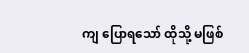ကျ ပြောရသော် ထိုသို့ မဖြစ်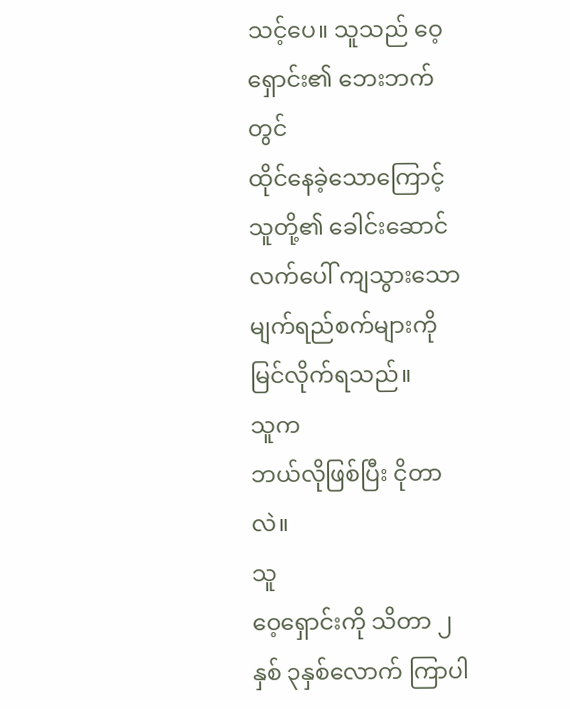သင့်ပေ။ သူသည် ဝေ့ရှောင်း၏ ဘေးဘက်တွင်
ထိုင်နေခဲ့သောကြောင့် သူတို့၏ ခေါင်းဆောင်လက်ပေါ် ကျသွားသော မျက်ရည်စက်များကို
မြင်လိုက်ရသည်။
သူက
ဘယ်လိုဖြစ်ပြီး ငိုတာလဲ။
သူ
ဝေ့ရှောင်းကို သိတာ ၂နှစ် ၃နှစ်လောက် ကြာပါ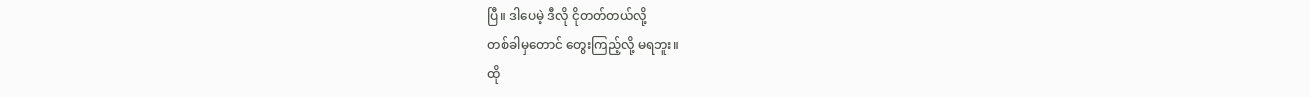ပြီ။ ဒါပေမဲ့ ဒီလို ငိုတတ်တယ်လို့
တစ်ခါမှတောင် တွေးကြည့်လို့ မရဘူး။
ထို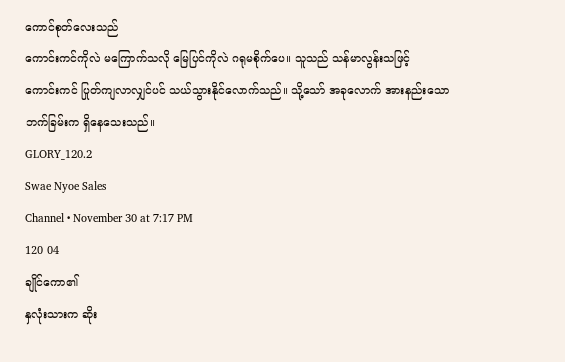ကောင်စုတ်လေးသည်
ကောင်းကင်ကိုလဲ မကြောက်သလို မြေပြင်ကိုလဲ ဂရုမစိုက်ပေ။ သူသည် သန်မာလွန်းသဖြင့်
ကောင်းကင် ပြုတ်ကျလာလျှင်ပင် သယ်သွားနိုင်လောက်သည်။ သို့သော် အခုလောက် အားနည်းသော
ဘက်ခြမ်းက ရှိနေသေးသည်။
GLORY_120.2
Swae Nyoe Sales
Channel • November 30 at 7:17 PM
120 04
ချိုင်ကော၏
နှလုံးသားက ဆိုး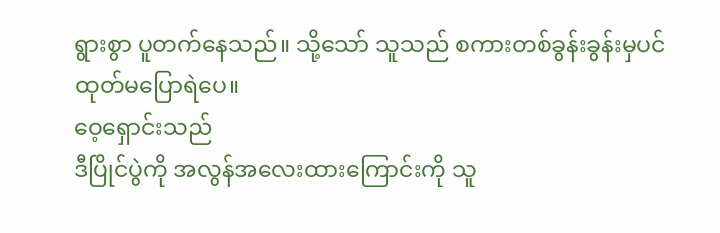ရွားစွာ ပူတက်နေသည်။ သို့သော် သူသည် စကားတစ်ခွန်းခွန်းမှပင်
ထုတ်မပြောရဲပေ။
ဝေ့ရှောင်းသည်
ဒီပြိုင်ပွဲကို အလွန်အလေးထားကြောင်းကို သူ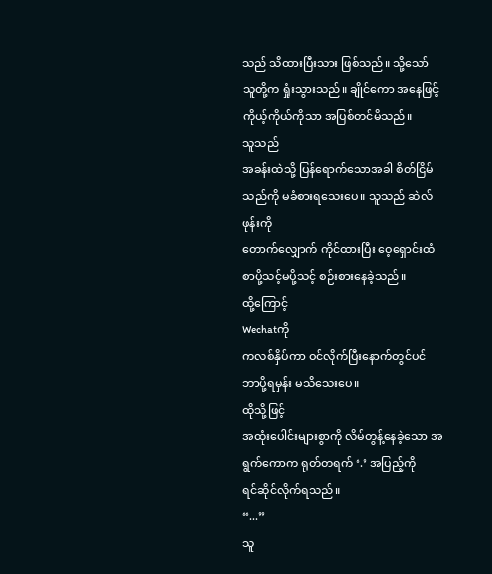သည် သိထားပြီးသား ဖြစ်သည်။ သို့သော်
သူတို့က ရှုံးသွားသည်။ ချိုင်ကော အနေဖြင့် ကိုယ့်ကိုယ်ကိုသာ အပြစ်တင်မိသည်။
သူသည်
အခန်းထဲသို့ ပြန်ရောက်သောအခါ စိတ်ငြိမ်သည်ကို မခံစားရသေးပေ။ သူသည် ဆဲလ်ဖုန်းကို
တောက်လျှောက် ကိုင်ထားပြီး ဝေ့ရှောင်းထံ စာပို့သင့်မပို့သင့် စဉ်းစားနေခဲ့သည်။
ထို့ကြောင့်
Wechatကို
ကလစ်နှိပ်ကာ ဝင်လိုက်ပြီးနောက်တွင်ပင် ဘာပို့ရမှန်း မသိသေးပေ။
ထိုသို့ဖြင့်
အထုံးပေါင်းများစွာကို လိမ်တွန့်နေခဲ့သော အရွက်ကောက ရုတ်တရက် ‘.’ အပြည့်ကို
ရင်ဆိုင်လိုက်ရသည်။
“...”
သူ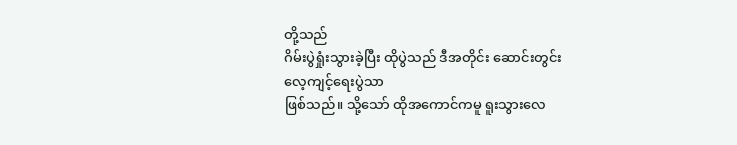တို့သည်
ဂိမ်းပွဲရှုံးသွားခဲ့ပြီး ထိုပွဲသည် ဒီအတိုင်း ဆောင်းတွင်း လေ့ကျင့်ရေးပွဲသာ
ဖြစ်သည်။ သို့သော် ထိုအကောင်ကမူ ရူးသွားလေ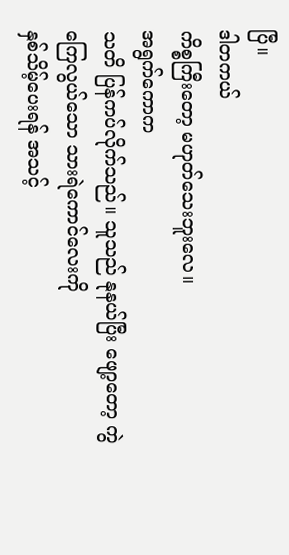ပြီ။
ဒါတကယ်
ကိစ္စကြီးတော့ မဟုတ်သေးဘူးလေ။
အရွက်ကောက
သတိ ပြန်ကပ်လိုက်သည်။ သူသည် နုနယ်ပြီး ဖျော့တော့ ကွဲကြေလွယ်သော သားရဲကောင်လေးကို
နှစ်သိမ့်ပေးရန် အသင့်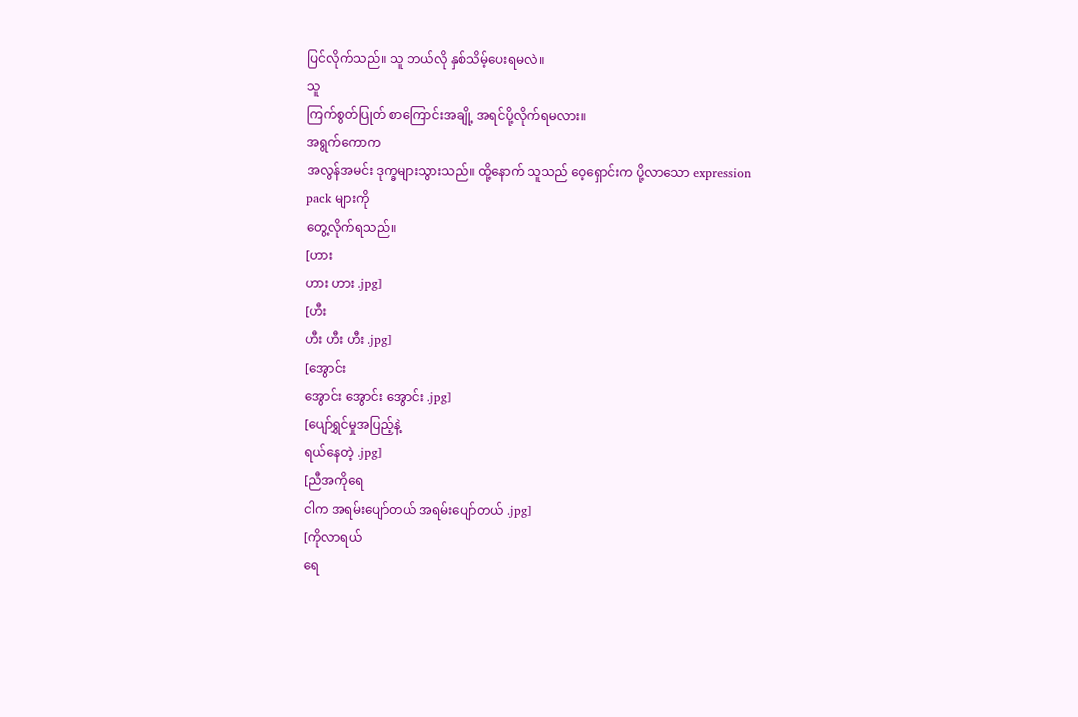ပြင်လိုက်သည်။ သူ ဘယ်လို နှစ်သိမ့်ပေးရမလဲ။
သူ
ကြက်စွတ်ပြုတ် စာကြောင်းအချို့ အရင်ပို့လိုက်ရမလား။
အရွက်ကောက
အလွန်အမင်း ဒုက္ခများသွားသည်။ ထို့နောက် သူသည် ဝေ့ရှောင်းက ပို့လာသော expression
pack များကို
တွေ့လိုက်ရသည်။
[ဟား
ဟား ဟား .jpg]
[ဟီး
ဟီး ဟီး ဟီး .jpg]
[အွောင်း
အွောင်း အွောင်း အွောင်း .jpg]
[ပျော်ရွှင်မှုအပြည့်နဲ့
ရယ်နေတဲ့ .jpg]
[ညီအကိုရေ
ငါက အရမ်းပျော်တယ် အရမ်းပျော်တယ် .jpg]
[ကိုလာရယ်
ရေ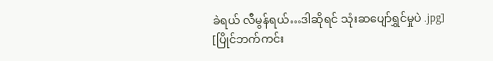ခဲရယ် လီမွန်ရယ်…ဒါဆိုရင် သုံးဆပျော်ရွှင်မှုပဲ .jpg]
[ပြိုင်ဘက်ကင်း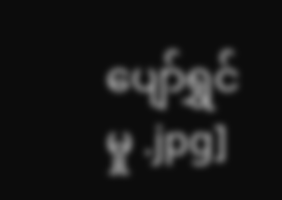ပျော်ရွှင်မှု .jpg]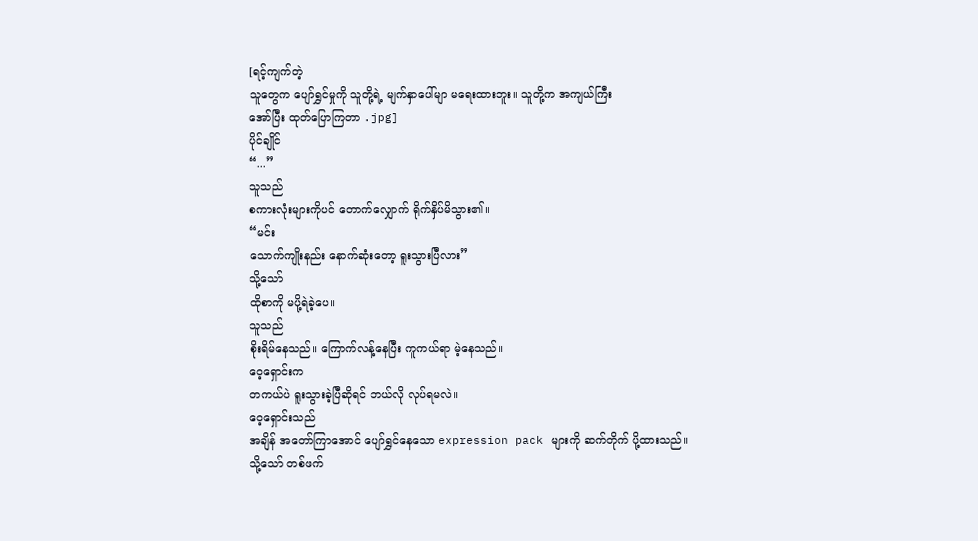[ရင့်ကျက်တဲ့
သူတွေက ပျော်ရွှင်မှုကို သူတို့ရဲ့ မျက်နှာပေါ်မျာ မရေးထားဘူး။ သူတို့က အကျယ်ကြီး
အော်ပြီး ထုတ်ပြောကြတာ .jpg]
ပိုင်ချိုင်
“...”
သူသည်
စကားလုံးများကိုပင် တောက်လျှောက် ရိုက်နှိပ်မိသွား၏။
“မင်း
သောက်ကျိုးနည်း နောက်ဆုံးတော့ ရူးသွားပြီလား”
သို့သော်
ထိုစာကို မပို့ရဲခဲ့ပေ။
သူသည်
စိုးရိမ်နေသည်။ ကြောက်လန့်နေပြီး ကူကယ်ရာ မဲ့နေသည်။
ဝေ့ရှောင်းက
တကယ်ပဲ ရူးသွားခဲ့ပြီဆိုရင် ဘယ်လို လုပ်ရမလဲ။
ဝေ့ရှောင်းသည်
အချိန် အတော်ကြာအောင် ပျော်ရွှင်နေသော expression pack များကို ဆက်တိုက် ပို့ထားသည်။
သို့သော် တစ်ဖက်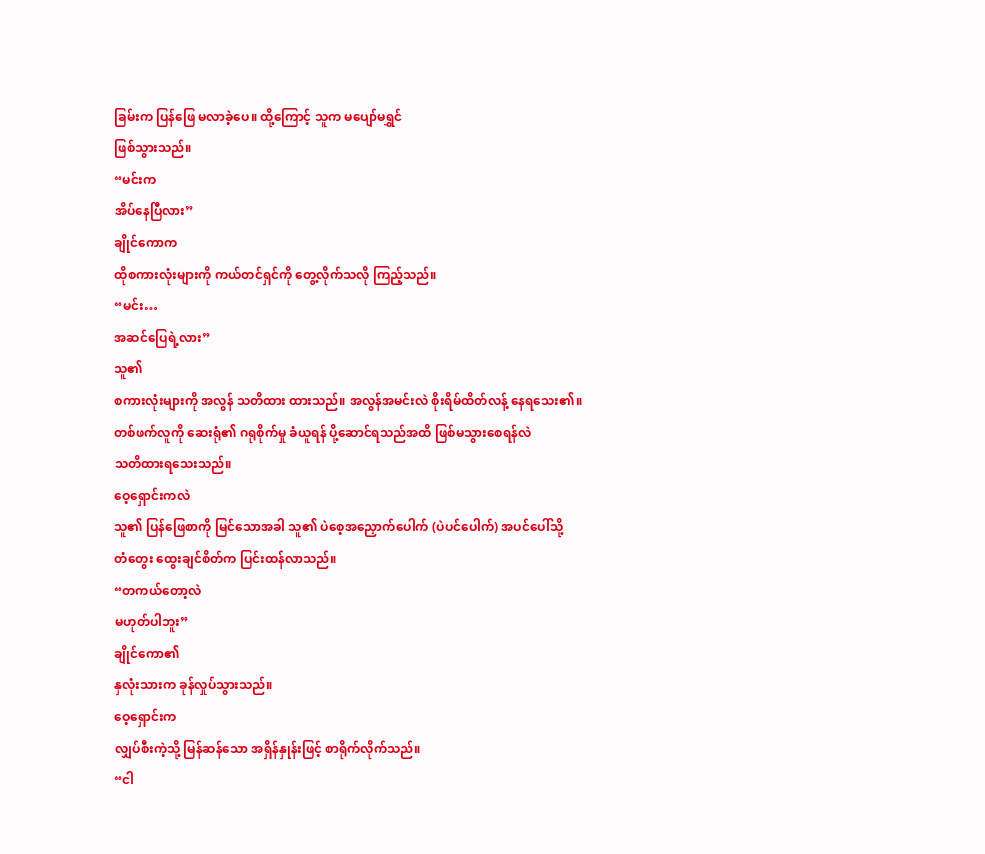ခြမ်းက ပြန်ဖြေ မလာခဲ့ပေ။ ထို့ကြောင့် သူက မပျော်မရွှင်
ဖြစ်သွားသည်။
“မင်းက
အိပ်နေပြီလား”
ချိုင်ကောက
ထိုစကားလုံးများကို ကယ်တင်ရှင်ကို တွေ့လိုက်သလို ကြည့်သည်။
“မင်း…
အဆင်ပြေရဲ့လား”
သူ၏
စကားလုံးများကို အလွန် သတိထား ထားသည်။ အလွန်အမင်းလဲ စိုးရိမ်ထိတ်လန့် နေရသေး၏။
တစ်ဖက်လူကို ဆေးရုံ၏ ဂရုစိုက်မှု ခံယူရန် ပို့ဆောင်ရသည်အထိ ဖြစ်မသွားစေရန်လဲ
သတိထားရသေးသည်။
ဝေ့ရှောင်းကလဲ
သူ၏ ပြန်ဖြေစာကို မြင်သောအခါ သူ၏ ပဲစေ့အညှောက်ပေါက် (ပဲပင်ပေါက်) အပင်ပေါ်သို့
တံတွေး ထွေးချင်စိတ်က ပြင်းထန်လာသည်။
“တကယ်တော့လဲ
မဟုတ်ပါဘူး”
ချိုင်ကော၏
နှလုံးသားက ခုန်လှုပ်သွားသည်။
ဝေ့ရှောင်းက
လျှပ်စီးကဲ့သို့ မြန်ဆန်သော အရှိန်နှုန်းဖြင့် စာရိုက်လိုက်သည်။
“ငါ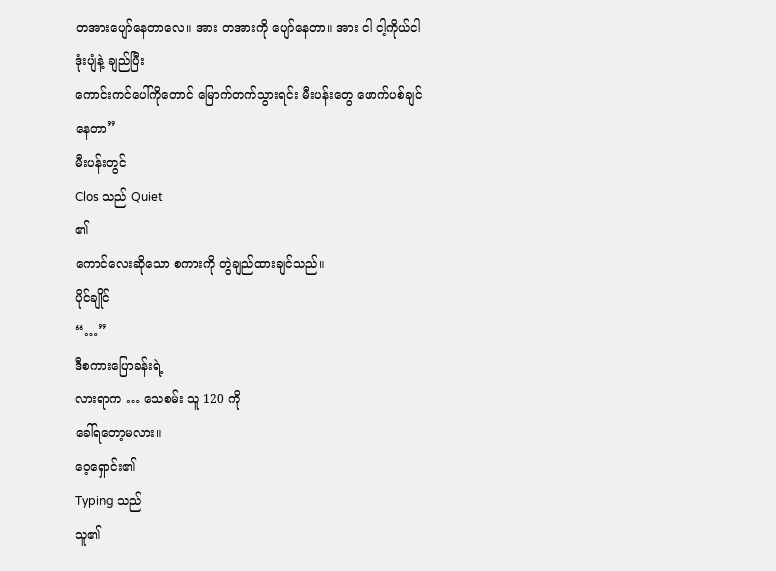တအားပျော်နေတာလေ။ အား တအားကို ပျော်နေတာ။ အား ငါ ငါ့ကိုယ်ငါ ဒုံးပျံနဲ့ ချည်ပြီး
ကောင်းကင်ပေါ်ကိုတောင် မြောက်တက်သွားရင်း မီးပန်းတွေ ဖောက်ပစ်ချင်နေတာ”
မီးပန်းတွင်
Clos သည် Quiet
၏
ကောင်လေးဆိုသော စကားကို တွဲချည်ထားချင်သည်။
ပိုင်ချိုင်
“…”
ဒီစကားပြောခန်းရဲ့
လားရာက … သေစမ်း သူ 120 ကို
ခေါ်ရတော့မလား။
ဝေ့ရှောင်း၏
Typing သည်
သူ၏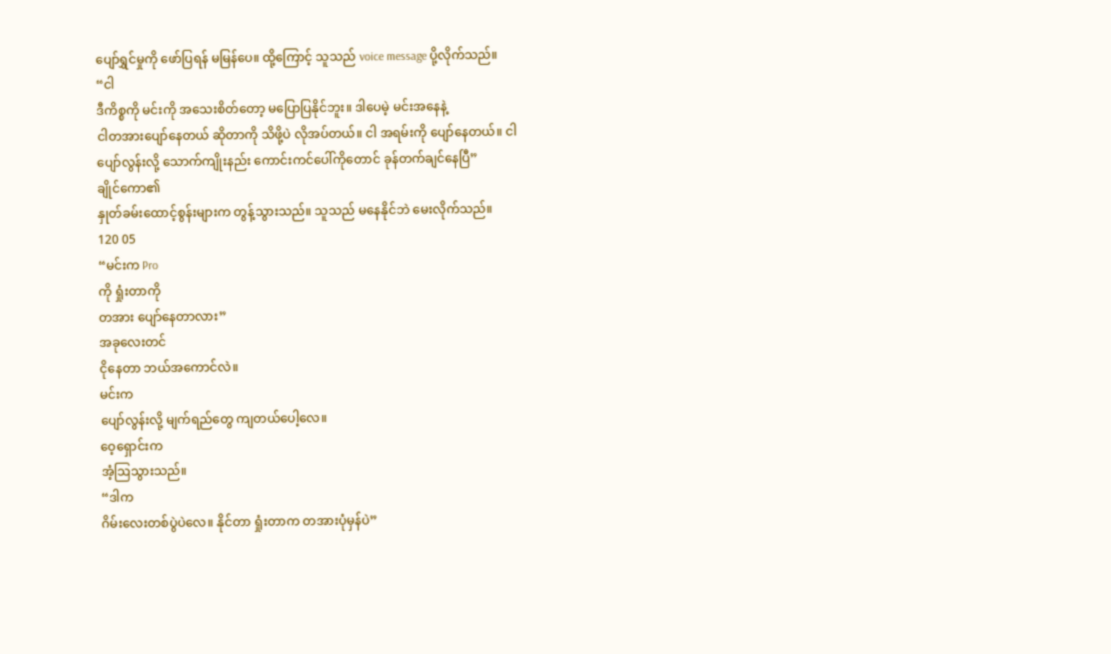ပျော်ရွှင်မှုကို ဖော်ပြရန် မမြန်ပေ။ ထို့ကြောင့် သူသည် voice message ပို့လိုက်သည်။
“ငါ
ဒီကိစ္စကို မင်းကို အသေးစိတ်တော့ မပြောပြနိုင်ဘူး။ ဒါပေမဲ့ မင်းအနေနဲ့
ငါတအားပျော်နေတယ် ဆိုတာကို သိဖို့ပဲ လိုအပ်တယ်။ ငါ အရမ်းကို ပျော်နေတယ်။ ငါ
ပျော်လွန်းလို့ သောက်ကျိုးနည်း ကောင်းကင်ပေါ်ကိုတောင် ခုန်တက်ချင်နေပြီ”
ချိုင်ကော၏
နှုတ်ခမ်းထောင့်စွန်းများက တွန့်သွားသည်။ သူသည် မနေနိုင်ဘဲ မေးလိုက်သည်။
120 05
“မင်းက Pro
ကို ရှုံးတာကို
တအား ပျော်နေတာလား”
အခုလေးတင်
ငိုနေတာ ဘယ်အကောင်လဲ။
မင်းက
ပျော်လွန်းလို့ မျက်ရည်တွေ ကျတယ်ပေါ့လေ။
ဝေ့ရှောင်းက
အံ့ဩသွားသည်။
“ဒါက
ဂိမ်းလေးတစ်ပွဲပဲလေ။ နိုင်တာ ရှုံးတာက တအားပုံမှန်ပဲ”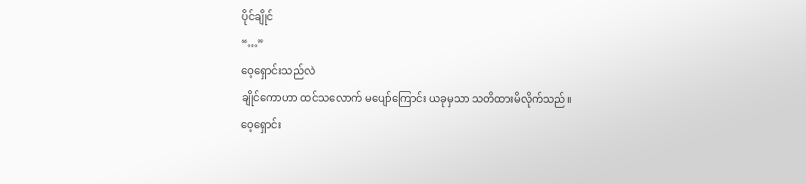ပိုင်ချိုင်
“…”
ဝေ့ရှောင်းသည်လဲ
ချိုင်ကောဟာ ထင်သလောက် မပျော်ကြောင်း ယခုမှသာ သတိထားမိလိုက်သည်။
ဝေ့ရှောင်း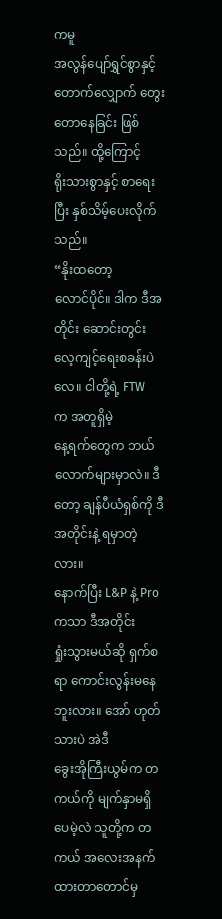ကမူ
အလွန်ပျော်ရွှင်စွာနှင့် တောက်လျှောက် တွေးတောနေခြင်း ဖြစ်သည်။ ထို့ကြောင့်
ရိုးသားစွာနှင့် စာရေးပြီး နှစ်သိမ့်ပေးလိုက်သည်။
“နိုးထတော့
လောင်ပိုင်။ ဒါက ဒီအတိုင်း ဆောင်းတွင်းလေ့ကျင့်ရေးစခန်းပဲလေ။ ငါတို့ရဲ့ FTW
က အတူရှိမဲ့
နေ့ရက်တွေက ဘယ်လောက်များမှာလဲ။ ဒီတော့ ချန်ပီယံရှစ်ကို ဒီအတိုင်းနဲ့ ရမှာတဲ့လား။
နောက်ပြီး L&P နဲ့ Pro
ကသာ ဒီအတိုင်း
ရှုံးသွားမယ်ဆို ရှက်စရာ ကောင်းလွန်းမနေဘူးလား။ အော် ဟုတ်သားပဲ အဲဒီ
ခွေးအိုကြီးယွမ်က တကယ်ကို မျက်နှာမရှိပေမဲ့လဲ သူတို့က တကယ် အလေးအနက် ထားတာတောင်မှ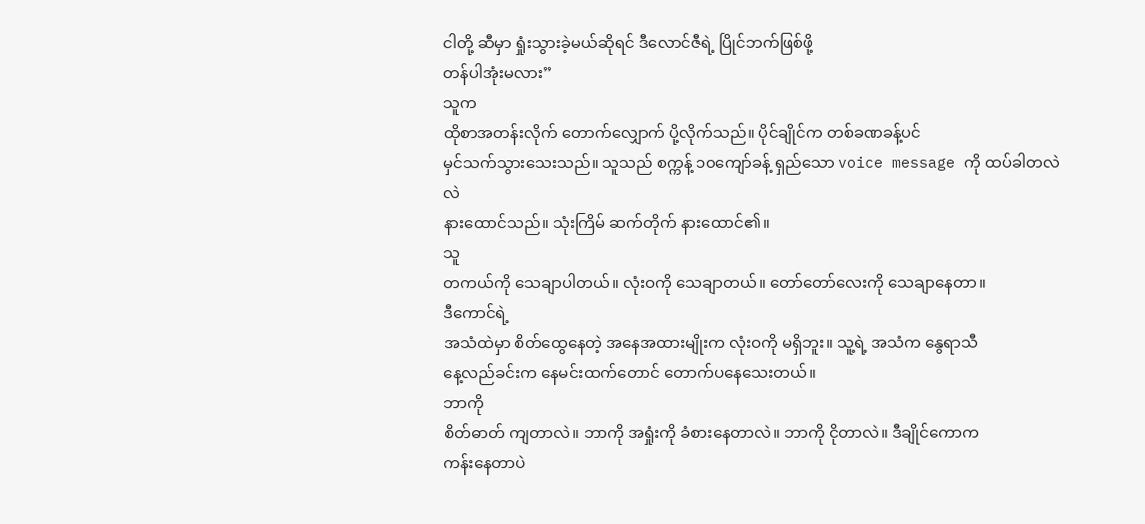ငါတို့ ဆီမှာ ရှုံးသွားခဲ့မယ်ဆိုရင် ဒီလောင်ဇီရဲ့ ပြိုင်ဘက်ဖြစ်ဖို့
တန်ပါအုံးမလား”
သူက
ထိုစာအတန်းလိုက် တောက်လျှောက် ပို့လိုက်သည်။ ပိုင်ချိုင်က တစ်ခဏခန့်ပင်
မှင်သက်သွားသေးသည်။ သူသည် စက္ကန့် ၁၀ကျော်ခန့် ရှည်သော voice message ကို ထပ်ခါတလဲလဲ
နားထောင်သည်။ သုံးကြိမ် ဆက်တိုက် နားထောင်၏။
သူ
တကယ်ကို သေချာပါတယ်။ လုံးဝကို သေချာတယ်။ တော်တော်လေးကို သေချာနေတာ။
ဒီကောင်ရဲ့
အသံထဲမှာ စိတ်ထွေနေတဲ့ အနေအထားမျိုးက လုံးဝကို မရှိဘူး။ သူ့ရဲ့ အသံက နွေရာသီ
နေ့လည်ခင်းက နေမင်းထက်တောင် တောက်ပနေသေးတယ်။
ဘာကို
စိတ်ဓာတ် ကျတာလဲ။ ဘာကို အရှုံးကို ခံစားနေတာလဲ။ ဘာကို ငိုတာလဲ။ ဒီချိုင်ကောက
ကန်းနေတာပဲ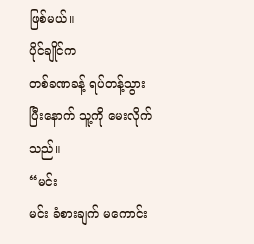ဖြစ်မယ်။
ပိုင်ချိုင်က
တစ်ခဏခန့် ရပ်တန့်သွားပြီးနောက် သူ့ကို မေးလိုက်သည်။
“မင်း
မင်း ခံစားချက် မကောင်း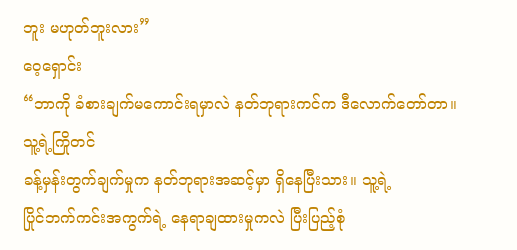ဘူး မဟုတ်ဘူးလား”
ဝေ့ရှောင်း
“ဘာကို ခံစားချက်မကောင်းရမှာလဲ နတ်ဘုရားကင်က ဒီလောက်တော်တာ။ သူ့ရဲ့ကြိုတင်
ခန့်မှန်းတွက်ချက်မှုက နတ်ဘုရားအဆင့်မှာ ရှိနေပြီးသား။ သူ့ရဲ့
ပြိုင်ဘက်ကင်းအကွက်ရဲ့ နေရာချထားမှုကလဲ ပြီးပြည့်စုံ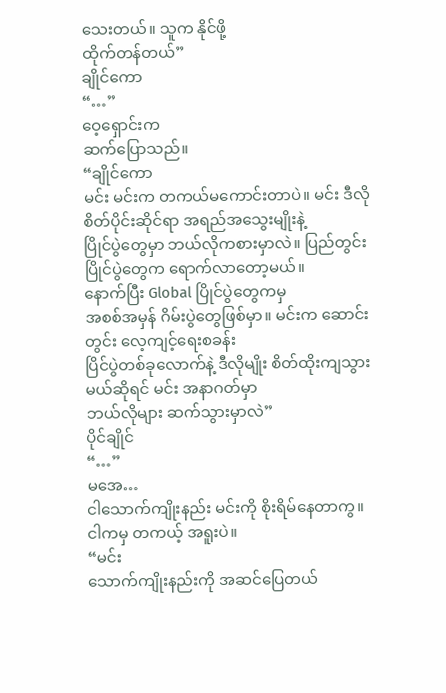သေးတယ်။ သူက နိုင်ဖို့
ထိုက်တန်တယ်”
ချိုင်ကော
“…”
ဝေ့ရှောင်းက
ဆက်ပြောသည်။
“ချိုင်ကော
မင်း မင်းက တကယ်မကောင်းတာပဲ။ မင်း ဒီလို စိတ်ပိုင်းဆိုင်ရာ အရည်အသွေးမျိုးနဲ့
ပြိုင်ပွဲတွေမှာ ဘယ်လိုကစားမှာလဲ။ ပြည်တွင်းပြိုင်ပွဲတွေက ရောက်လာတော့မယ်။
နောက်ပြီး Global ပြိုင်ပွဲတွေကမှ
အစစ်အမှန် ဂိမ်းပွဲတွေဖြစ်မှာ။ မင်းက ဆောင်းတွင်း လေ့ကျင့်ရေးစခန်း
ပြိင်ပွဲတစ်ခုလောက်နဲ့ ဒီလိုမျိုး စိတ်ထိုးကျသွားမယ်ဆိုရင် မင်း အနာဂတ်မှာ
ဘယ်လိုများ ဆက်သွားမှာလဲ”
ပိုင်ချိုင်
“…”
မအေ…
ငါသောက်ကျိုးနည်း မင်းကို စိုးရိမ်နေတာကွ။ ငါကမှ တကယ့် အရူးပဲ။
“မင်း
သောက်ကျိုးနည်းကို အဆင်ပြေတယ်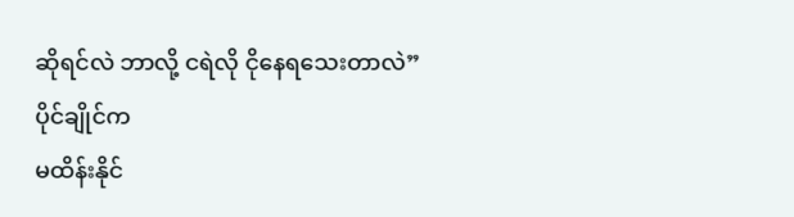ဆိုရင်လဲ ဘာလို့ ငရဲလို ငိုနေရသေးတာလဲ”
ပိုင်ချိုင်က
မထိန်းနိုင်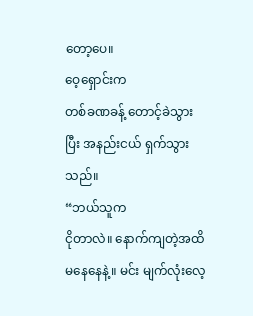တော့ပေ။
ဝေ့ရှောင်းက
တစ်ခဏခန့် တောင့်ခဲသွားပြီး အနည်းငယ် ရှက်သွားသည်။
“ဘယ်သူက
ငိုတာလဲ။ နောက်ကျတဲ့အထိ မနေနေနဲ့။ မင်း မျက်လုံးလေ့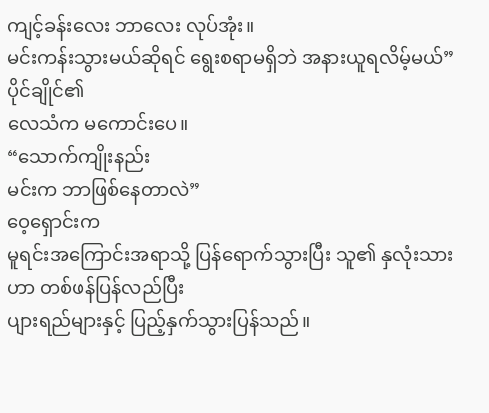ကျင့်ခန်းလေး ဘာလေး လုပ်အုံး။
မင်းကန်းသွားမယ်ဆိုရင် ရွေးစရာမရှိဘဲ အနားယူရလိမ့်မယ်”
ပိုင်ချိုင်၏
လေသံက မကောင်းပေ။
“သောက်ကျိုးနည်း
မင်းက ဘာဖြစ်နေတာလဲ”
ဝေ့ရှောင်းက
မူရင်းအကြောင်းအရာသို့ ပြန်ရောက်သွားပြီး သူ၏ နှလုံးသားဟာ တစ်ဖန်ပြန်လည်ပြီး
ပျားရည်များနှင့် ပြည့်နှက်သွားပြန်သည်။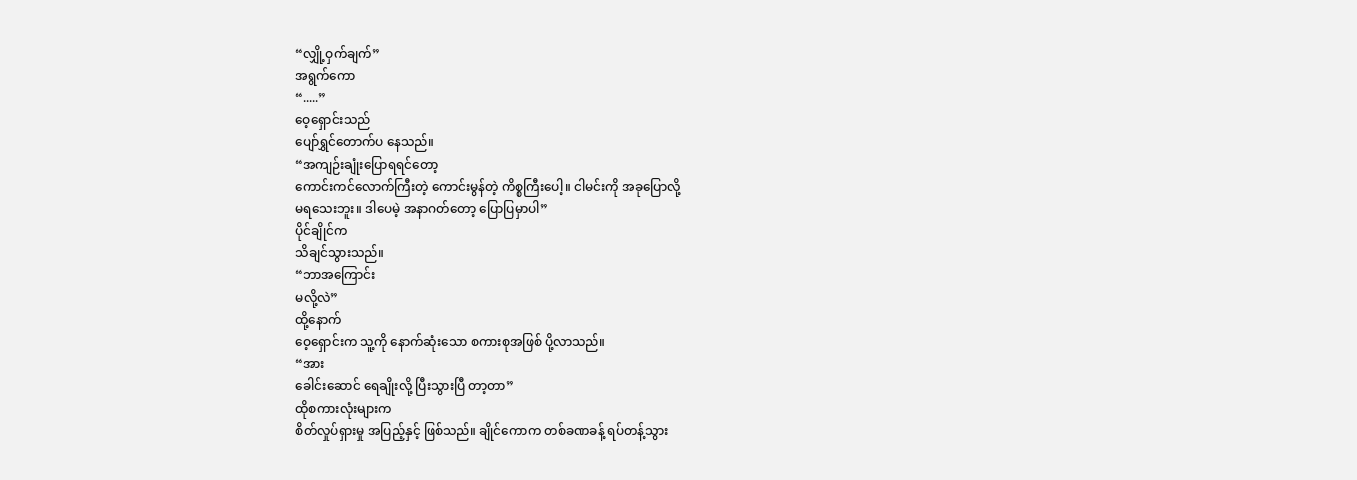“လျှို့ဝှက်ချက်”
အရွက်ကော
“.....”
ဝေ့ရှောင်းသည်
ပျော်ရွှင်တောက်ပ နေသည်။
“အကျဉ်းချုံးပြောရရင်တော့
ကောင်းကင်လောက်ကြီးတဲ့ ကောင်းမွန်တဲ့ ကိစ္စကြီးပေါ့။ ငါမင်းကို အခုပြောလို့
မရသေးဘူး။ ဒါပေမဲ့ အနာဂတ်တော့ ပြောပြမှာပါ”
ပိုင်ချိုင်က
သိချင်သွားသည်။
“ဘာအကြောင်း
မလို့လဲ”
ထို့နောက်
ဝေ့ရှောင်းက သူ့ကို နောက်ဆုံးသော စကားစုအဖြစ် ပို့လာသည်။
“အား
ခေါင်းဆောင် ရေချိုးလို့ ပြီးသွားပြီ တာ့တာ”
ထိုစကားလုံးများက
စိတ်လှုပ်ရှားမှု အပြည့်နှင့် ဖြစ်သည်။ ချိုင်ကောက တစ်ခဏခန့် ရပ်တန့်သွား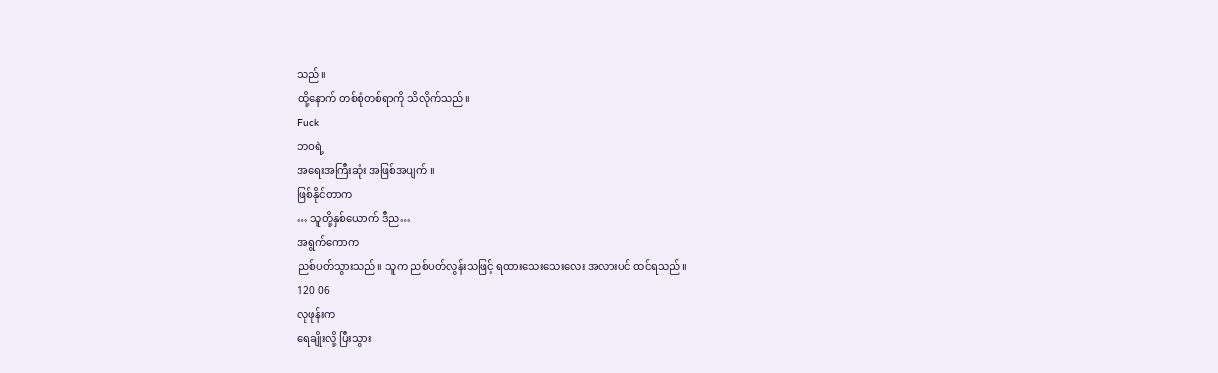သည်။
ထို့နောက် တစ်စုံတစ်ရာကို သိလိုက်သည်။
Fuck
ဘဝရဲ့
အရေးအကြီးဆုံး အဖြစ်အပျက် ။
ဖြစ်နိုင်တာက
… သူတို့နှစ်ယောက် ဒီည…
အရွက်ကောက
ညစ်ပတ်သွားသည်။ သူက ညစ်ပတ်လွန်းသဖြင့် ရထားသေးသေးလေး အလားပင် ထင်ရသည်။
120 06
လုဖုန်းက
ရေချိုးလို့ ပြီးသွား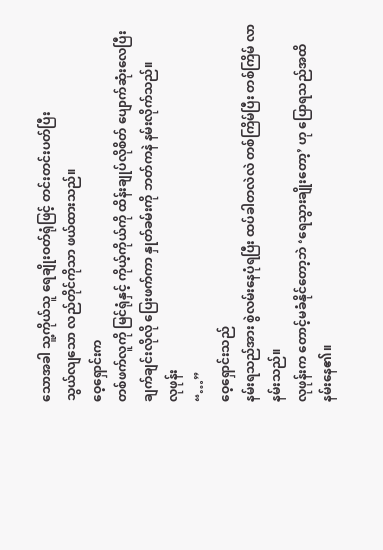သောအခါ သူ့ကိုယ်သူ ရေချိုးဝတ်ရုံဖြင့် တင်းတင်းပတ်ပြီး
သွယ်လျသော လည်တိုင်ကိုသာ ဖယ်ထားသည်။
ဝေ့ရှောင်းက
တစ်ဖက်လူကို မြင်ရုံနှင့် ကိုယ့်ကိုယ်ကို ထိန်းချုပ်လိုစိတ် ပျောက်ဆုံးလေပြီး
ချက်ချင်းလိုလို ပြေးဖက်ကာ နှုတ်ခမ်းကို ဘတ်ကနဲ နမ်းလိုက်သည်။
လုဖုန်း
“…”
ဝေ့ရှောင်းသည်
နမ်းရသည်အား စွဲလမ်းနေပုံရပြီး ထပ်ခါတလဲလဲ တစ်ကြိမ်ပြီး တစ်ကြိမ် လာနမ်းသည်။
လုဖုန်းက တောင့်မခံနိုင်တော့ဘဲ ‘ရေသွားချိုးတော့’ ဟု ပြောရသည်အထိ နမ်းနေ၏။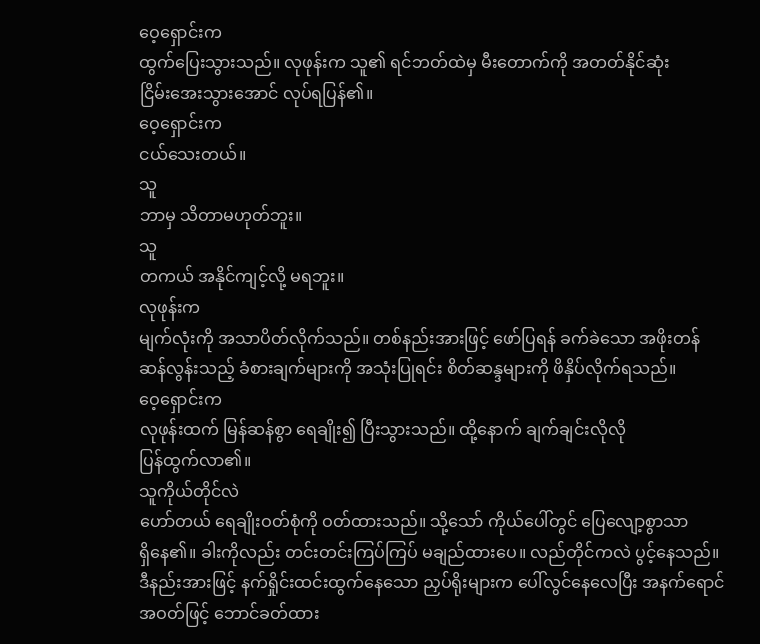ဝေ့ရှောင်းက
ထွက်ပြေးသွားသည်။ လုဖုန်းက သူ၏ ရင်ဘတ်ထဲမှ မီးတောက်ကို အတတ်နိုင်ဆုံး
ငြိမ်းအေးသွားအောင် လုပ်ရပြန်၏။
ဝေ့ရှောင်းက
ငယ်သေးတယ်။
သူ
ဘာမှ သိတာမဟုတ်ဘူး။
သူ
တကယ် အနိုင်ကျင့်လို့ မရဘူး။
လုဖုန်းက
မျက်လုံးကို အသာပိတ်လိုက်သည်။ တစ်နည်းအားဖြင့် ဖော်ပြရန် ခက်ခဲသော အဖိုးတန်
ဆန်လွန်းသည့် ခံစားချက်များကို အသုံးပြုရင်း စိတ်ဆန္ဒများကို ဖိနှိပ်လိုက်ရသည်။
ဝေ့ရှောင်းက
လုဖုန်းထက် မြန်ဆန်စွာ ရေချိုး၍ ပြီးသွားသည်။ ထို့နောက် ချက်ချင်းလိုလို
ပြန်ထွက်လာ၏။
သူကိုယ်တိုင်လဲ
ဟော်တယ် ရေချိုးဝတ်စုံကို ဝတ်ထားသည်။ သို့သော် ကိုယ်ပေါ်တွင် ပြေလျော့စွာသာ
ရှိနေ၏။ ခါးကိုလည်း တင်းတင်းကြပ်ကြပ် မချည်ထားပေ။ လည်တိုင်ကလဲ ပွင့်နေသည်။
ဒီနည်းအားဖြင့် နက်ရှိုင်းထင်းထွက်နေသော ညှပ်ရိုးများက ပေါ်လွင်နေလေပြီး အနက်ရောင်
အဝတ်ဖြင့် ဘောင်ခတ်ထား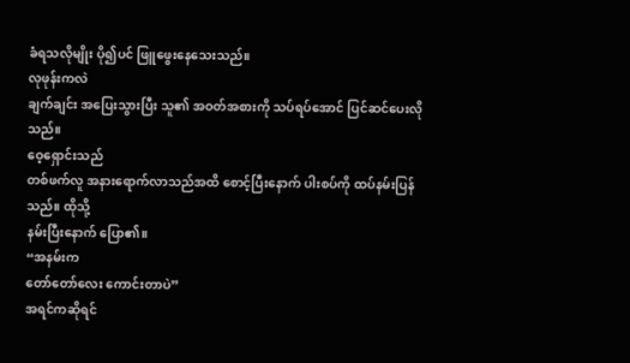ခံရသလိုမျိုး ပို၍ပင် ဖြူဖွေးနေသေးသည်။
လုဖုန်းကလဲ
ချက်ချင်း အပြေးသွားပြီး သူ၏ အဝတ်အစားကို သပ်ရပ်အောင် ပြင်ဆင်ပေးလိုသည်။
ဝေ့ရှောင်းသည်
တစ်ဖက်လူ အနားရောက်လာသည်အထိ စောင့်ပြီးနောက် ပါးစပ်ကို ထပ်နမ်းပြန်သည်။ ထိုသို့
နမ်းပြီးနောက် ပြော၏။
“အနမ်းက
တော်တော်လေး ကောင်းတာပဲ”
အရင်ကဆိုရင်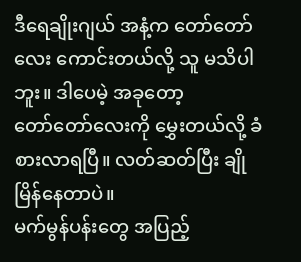ဒီရေချိုးဂျယ် အနံ့က တော်တော်လေး ကောင်းတယ်လို့ သူ မသိပါဘူး။ ဒါပေမဲ့ အခုတော့
တော်တော်လေးကို မွှေးတယ်လို့ ခံစားလာရပြီ။ လတ်ဆတ်ပြီး ချိုမြိန်နေတာပဲ။
မက်မွန်ပန်းတွေ အပြည့်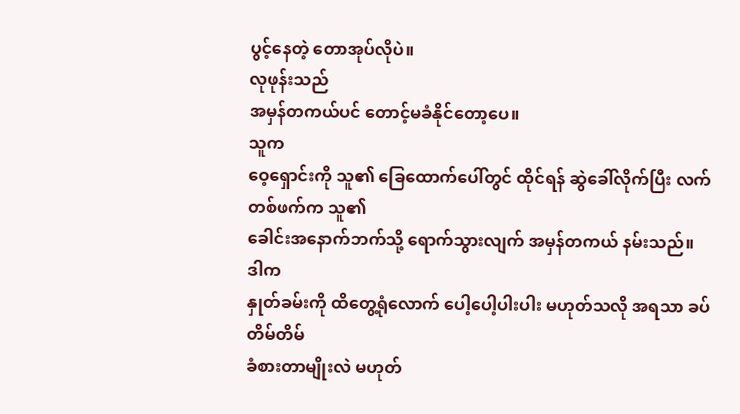ပွင့်နေတဲ့ တောအုပ်လိုပဲ။
လုဖုန်းသည်
အမှန်တကယ်ပင် တောင့်မခံနိုင်တော့ပေ။
သူက
ဝေ့ရှောင်းကို သူ၏ ခြေထောက်ပေါ်တွင် ထိုင်ရန် ဆွဲခေါ်လိုက်ပြီး လက်တစ်ဖက်က သူ၏
ခေါင်းအနောက်ဘက်သို့ ရောက်သွားလျက် အမှန်တကယ် နမ်းသည်။
ဒါက
နှုတ်ခမ်းကို ထိတွေ့ရုံလောက် ပေါ့ပေါ့ပါးပါး မဟုတ်သလို အရသာ ခပ်တိမ်တိမ်
ခံစားတာမျိုးလဲ မဟုတ်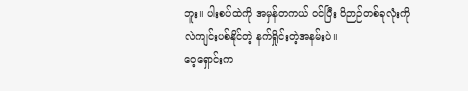ဘူး။ ပါးစပ်ထဲကို အမှန်တကယ် ဝင်ပြီး ဝိဉာဉ်တစ်ခုလုံးကို
လဲကျင်းပစ်နိုင်တဲ့ နက်ရှိုင်းတဲ့အနမ်းပဲ။
ဝေ့ရှောင်းက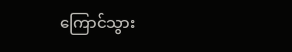ကြောင်သွား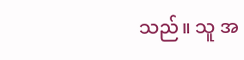သည်။ သူ အ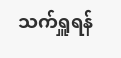သက်ရှူရန်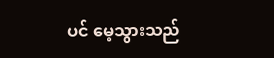ပင် မေ့သွားသည်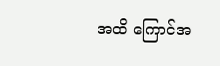အထိ ကြောင်အ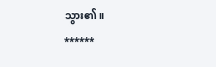သွား၏။
******